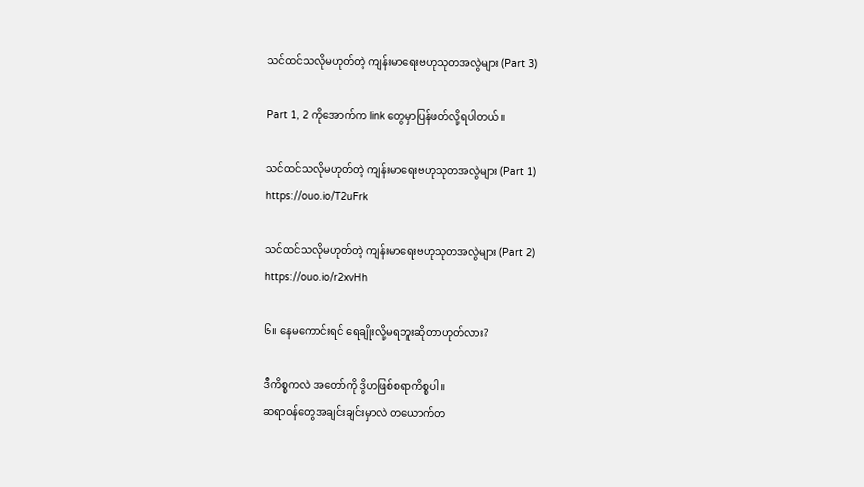သင်ထင်သလိုမဟုတ်တဲ့ ကျန်းမာရေးဗဟုသုတအလွဲများ (Part 3)

Part 1, 2 ကိုအောက်က link တွေမှာပြန်ဖတ်လို့ရပါတယ်။

သင်ထင်သလိုမဟုတ်တဲ့ ကျန်းမာရေးဗဟုသုတအလွဲများ (Part 1)
https://ouo.io/T2uFrk

သင်ထင်သလိုမဟုတ်တဲ့ ကျန်းမာရေးဗဟုသုတအလွဲများ (Part 2)
https://ouo.io/r2xvHh

၆။ နေမကောင်းရင် ရေချိုးလို့မရဘူးဆိုတာဟုတ်လား?

ဒီကိစ္စကလဲ အတော်ကို ဒွိဟဖြစ်စရာကိစ္စပါ။
ဆရာဝန်တွေအချင်းချင်းမှာလဲ တယောက်တ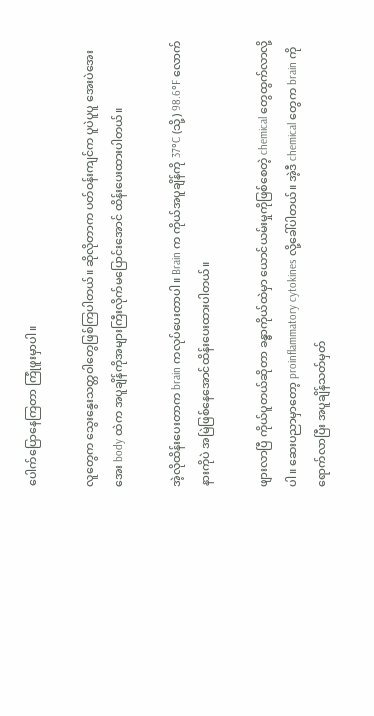ပေါက်ပြောနေကြတာ ကြုံဖူးမှာပါ။

လူတွေက သွေးနွေးသတ္တဝါတွေဖြစ်ကြပါတယ်။ ဆိုလိုတာက ပတ်ဝန်းကျင်က ပူပဲပူပူ အေးပဲအေးအေး body ထဲက အပူချိန်ကိုအများကြီးလိုက်မပြောင်းအောင် ထိန်းပေးထားပါတယ်။

အဲ့လိုထိန်းပေးတာက brain ကလုပ်ပေးတာပါ။ Brain က ကိုယ်အပူချိန်ကို 37°C (သို့) 98.6°F လောက်နားကိုပဲ အမြဲဖြစ်နေအောင်ထိန်းပေးထားပါတယ်။

ဖျားလာပြီ ကိုယ်ပူတယ်ဆိုတာ ခန္ဓာကိုယ်ထဲမှာ ယောင်ယမ်းမှုကိုဖြစ်စေတဲ့ chemical တွေထွက်လာလို့ပါ။ ဆေးပညာမှာတော့ proinflammatory cytokines လို့ခေါ်ပါတယ်။ အဲ့ဒီ chemical တွေက brain ကိုရောက်လာပြီး အပူချိန်သတ်မှတ်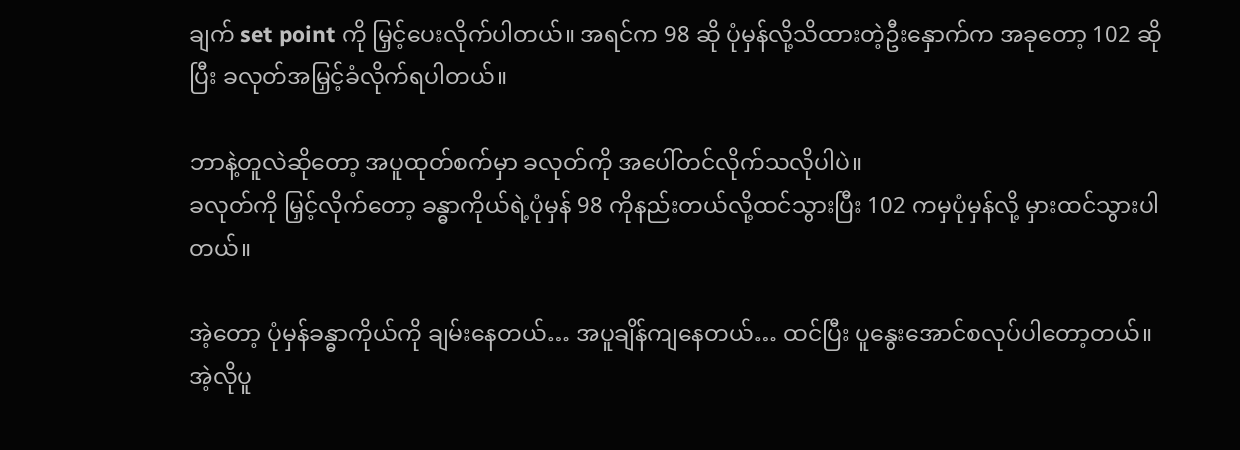ချက် set point ကို မြှင့်ပေးလိုက်ပါတယ်။ အရင်က 98 ဆို ပုံမှန်လို့သိထားတဲ့ဦးနှောက်က အခုတော့ 102 ဆိုပြီး ခလုတ်အမြှင့်ခံလိုက်ရပါတယ်။

ဘာနဲ့တူလဲဆိုတော့ အပူထုတ်စက်မှာ ခလုတ်ကို အပေါ်တင်လိုက်သလိုပါပဲ။
ခလုတ်ကို မြှင့်လိုက်တော့ ခန္ဓာကိုယ်ရဲ့ပုံမှန် 98 ကိုနည်းတယ်လို့ထင်သွားပြီး 102 ကမှပုံမှန်လို့ မှားထင်သွားပါတယ်။

အဲ့တော့ ပုံမှန်ခန္ဓာကိုယ်ကို ချမ်းနေတယ်… အပူချိန်ကျနေတယ်… ထင်ပြီး ပူနွေးအောင်စလုပ်ပါတော့တယ်။ အဲ့လိုပူ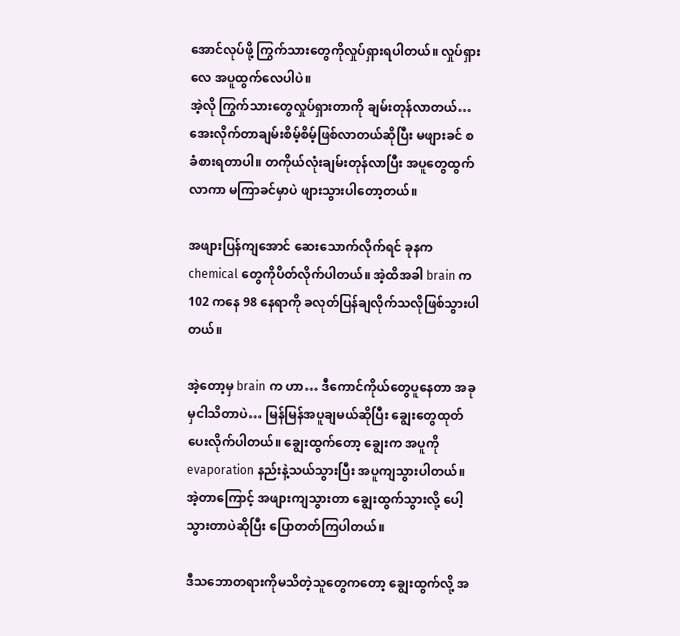အောင်လုပ်ဖို့ ကြွက်သားတွေကိုလှုပ်ရှားရပါတယ်။ လှုပ်ရှားလေ အပူထွက်လေပါပဲ။
အဲ့လို ကြွက်သားတွေလှုပ်ရှားတာကို ချမ်းတုန်လာတယ်… အေးလိုက်တာချမ်းစိမ့်စိမ့်ဖြစ်လာတယ်ဆိုပြီး မဖျားခင် စခံစားရတာပါ။ တကိုယ်လုံးချမ်းတုန်လာပြီး အပူတွေထွက်လာကာ မကြာခင်မှာပဲ ဖျားသွားပါတော့တယ်။

အဖျားပြန်ကျအောင် ဆေးသောက်လိုက်ရင် ခုနက chemical တွေကိုပိတ်လိုက်ပါတယ်။ အဲ့ထိအခါ brain က 102 ကနေ 98 နေရာကို ခလုတ်ပြန်ချလိုက်သလိုဖြစ်သွားပါတယ်။

အဲ့တော့မှ brain က ဟာ… ဒီကောင်ကိုယ်တွေပူနေတာ အခုမှငါသိတာပဲ… မြန်မြန်အပူချမယ်ဆိုပြီး ချွေးတွေထုတ်ပေးလိုက်ပါတယ်။ ချွေးထွက်တော့ ချွေးက အပူကို evaporation နည်းနဲ့သယ်သွားပြီး အပူကျသွားပါတယ်။ အဲ့တာကြောင့် အဖျားကျသွားတာ ချွေးထွက်သွားလို့ ပေါ့သွားတာပဲဆိုပြီး ပြောတတ်ကြပါတယ်။

ဒီသဘောတရားကိုမသိတဲ့သူတွေကတော့ ချွေးထွက်လို့ အ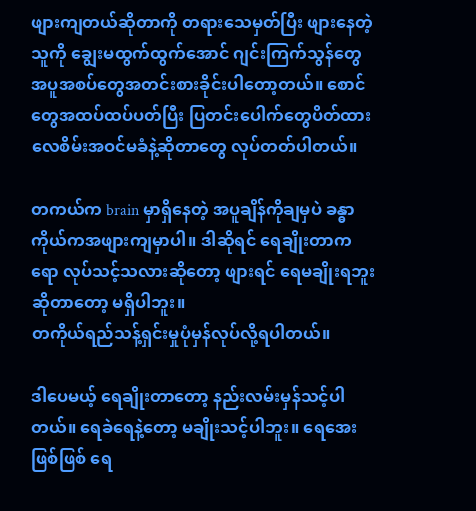ဖျားကျတယ်ဆိုတာကို တရားသေမှတ်ပြီး ဖျားနေတဲ့သူကို ချွေးမထွက်ထွက်အောင် ဂျင်းကြက်သွန်တွေ အပူအစပ်တွေအတင်းစားခိုင်းပါတော့တယ်။ စောင်တွေအထပ်ထပ်ပတ်ပြီး ပြတင်းပေါက်တွေပိတ်ထား လေစိမ်းအဝင်မခံနဲ့ဆိုတာတွေ လုပ်တတ်ပါတယ်။

တကယ်က brain မှာရှိနေတဲ့ အပူချိန်ကိုချမှပဲ ခန္ဓာကိုယ်ကအဖျားကျမှာပါ။ ဒါဆိုရင် ရေချိုးတာကရော လုပ်သင့်သလားဆိုတော့ ဖျားရင် ရေမချိုးရဘူးဆိုတာတော့ မရှိပါဘူး။
တကိုယ်ရည်သန့်ရှင်းမှုပုံမှန်လုပ်လို့ရပါတယ်။

ဒါပေမယ့် ရေချိုးတာတော့ နည်းလမ်းမှန်သင့်ပါတယ်။ ရေခဲရေနဲ့တော့ မချိုးသင့်ပါဘူး။ ရေအေးဖြစ်ဖြစ် ရေ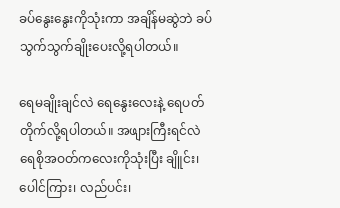ခပ်နွေးနွေးကိုသုံးကာ အချိန်မဆွဲဘဲ ခပ်သွက်သွက်ချိုးပေးလို့ရပါတယ်။

ရေမချိုးချင်လဲ ရေနွေးလေးနဲ့ ရေပတ်တိုက်လို့ရပါတယ်။ အဖျားကြီးရင်လဲ ရေစိုအဝတ်ကလေးကိုသုံးပြီး ချိူင်း၊ ပေါင်ကြား၊ လည်ပင်း၊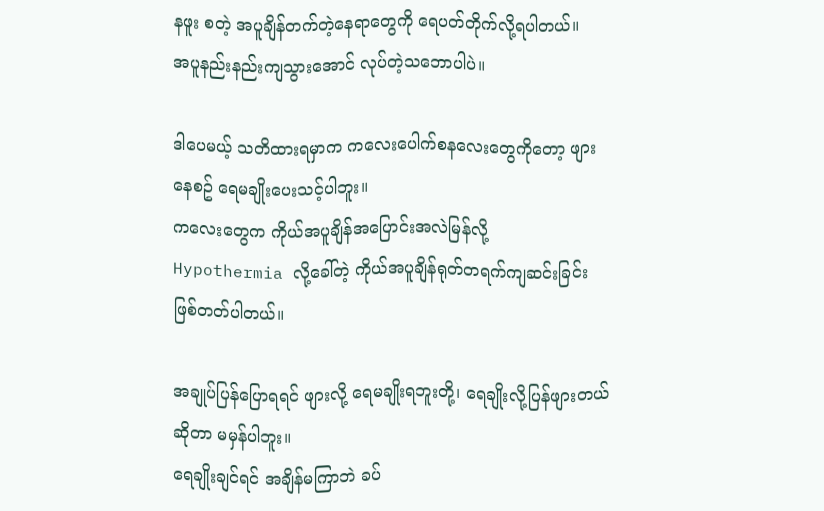နဖူး စတဲ့ အပူချိန်တက်တဲ့နေရာတွေကို ရေပတ်တိုက်လို့ရပါတယ်။
အပူနည်းနည်းကျသွားအောင် လုပ်တဲ့သဘောပါပဲ။

ဒါပေမယ့် သတိထားရမှာက ကလေးပေါက်စနလေးတွေကိုတော့ ဖျားနေစဥ် ရေမချိုးပေးသင့်ပါဘူး။
ကလေးတွေက ကိုယ်အပူချိန်အပြောင်းအလဲမြန်လို့
Hypothermia လို့ခေါ်တဲ့ ကိုယ်အပူချိန်ရုတ်တရက်ကျဆင်းခြင်းဖြစ်တတ်ပါတယ်။

အချုပ်ပြန်ပြောရရင် ဖျားလို့ ရေမချိုးရဘူးတို့၊ ရေချိုးလို့ပြန်ဖျားတယ်ဆိုတာ မမှန်ပါဘူး။
ရေချိုးချင်ရင် အချိန်မကြာဘဲ ခပ်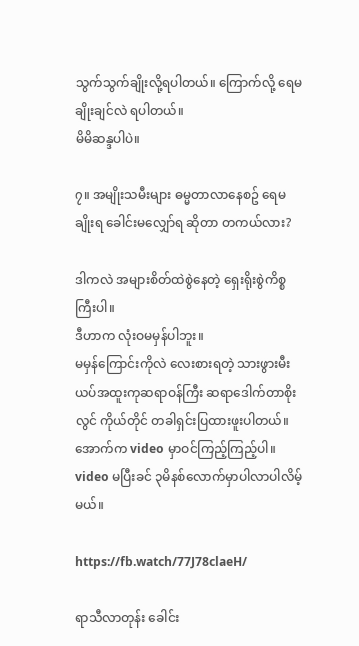သွက်သွက်ချိုးလို့ရပါတယ်။ ကြောက်လို့ ရေမချိုးချင်လဲ ရပါတယ်။
မိမိဆန္ဒပါပဲ။

၇။ အမျိုးသမီးများ ဓမ္မတာလာနေစဥ် ရေမချိုးရ ခေါင်းမလျှော်ရ ဆိုတာ တကယ်လား?

ဒါကလဲ အများစိတ်ထဲစွဲနေတဲ့ ရှေးရိုးစွဲကိစ္စကြီးပါ။
ဒီဟာက လုံးဝမမှန်ပါဘူး။
မမှန်ကြောင်းကိုလဲ လေးစားရတဲ့ သားဖွားမီးယပ်အထူးကုဆရာဝန်ကြီး ဆရာဒေါက်တာစိုးလွင် ကိုယ်တိုင် တခါရှင်းပြထားဖူးပါတယ်။ အောက်က video မှာဝင်ကြည့်ကြည့်ပါ။ video မပြီးခင် ၃မိနစ်လောက်မှာပါလာပါလိမ့်မယ်။

https://fb.watch/77J78claeH/

ရာသီလာတုန်း ခေါင်း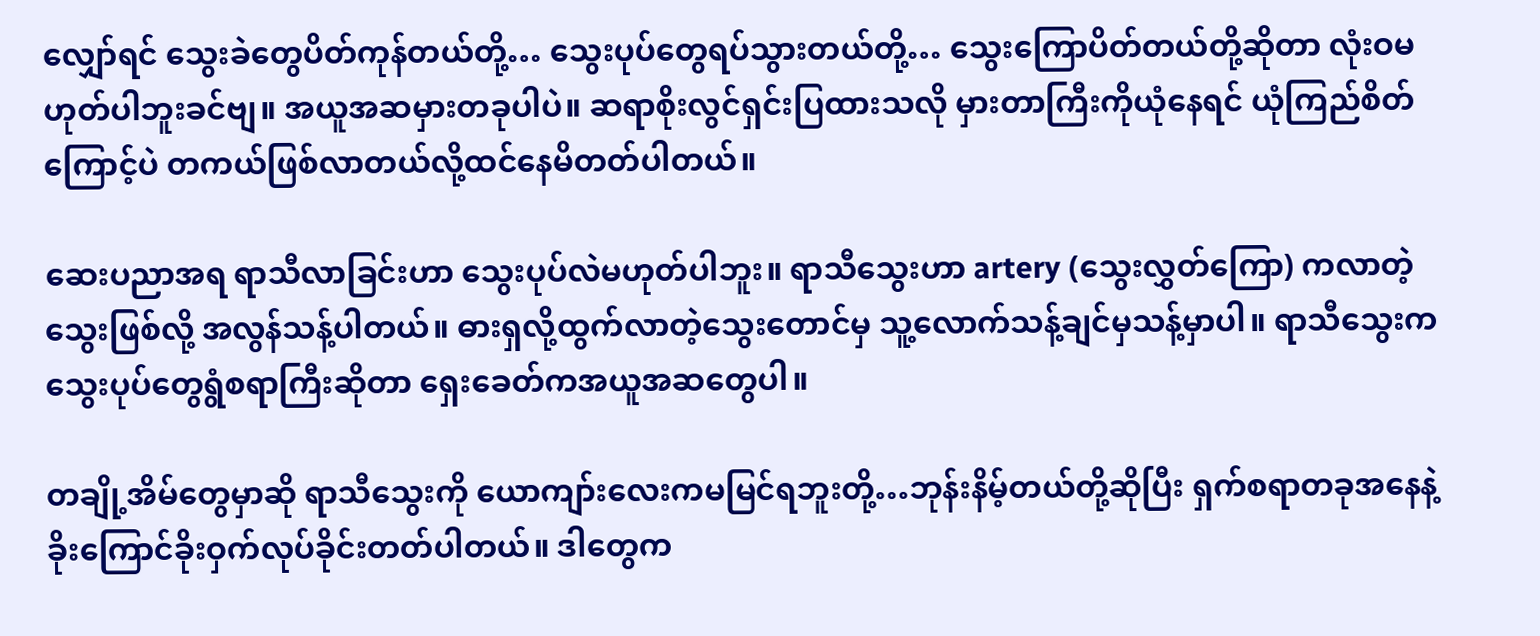လျှော်ရင် သွေးခဲတွေပိတ်ကုန်တယ်တို့… သွေးပုပ်တွေရပ်သွားတယ်တို့… သွေးကြောပိတ်တယ်တို့ဆိုတာ လုံးဝမဟုတ်ပါဘူးခင်ဗျ။ အယူအဆမှားတခုပါပဲ။ ဆရာစိုးလွင်ရှင်းပြထားသလို မှားတာကြီးကိုယုံနေရင် ယုံကြည်စိတ်ကြောင့်ပဲ တကယ်ဖြစ်လာတယ်လို့ထင်နေမိတတ်ပါတယ်။

ဆေးပညာအရ ရာသီလာခြင်းဟာ သွေးပုပ်လဲမဟုတ်ပါဘူး။ ရာသီသွေးဟာ artery (သွေးလွှတ်ကြော) ကလာတဲ့သွေးဖြစ်လို့ အလွန်သန့်ပါတယ်။ ဓားရှလို့ထွက်လာတဲ့သွေးတောင်မှ သူ့လောက်သန့်ချင်မှသန့်မှာပါ။ ရာသီသွေးက သွေးပုပ်တွေရွံစရာကြီးဆိုတာ ရှေးခေတ်ကအယူအဆတွေပါ။

တချို့အိမ်တွေမှာဆို ရာသီသွေးကို ယောကျာ်းလေးကမမြင်ရဘူးတို့…ဘုန်းနိမ့်တယ်တို့ဆိုပြီး ရှက်စရာတခုအနေနဲ့ ခိုးကြောင်ခိုးဝှက်လုပ်ခိုင်းတတ်ပါတယ်။ ဒါတွေက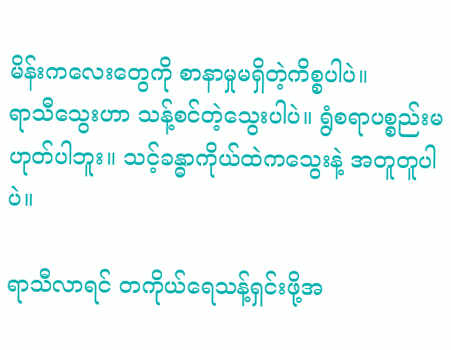မိန်းကလေးတွေကို စာနာမှုမရှိတဲ့ကိစ္စပါပဲ။
ရာသီသွေးဟာ သန့်စင်တဲ့သွေးပါပဲ။ ရွံစရာပစ္စည်းမဟုတ်ပါဘူး။ သင့်ခန္ဓာကိုယ်ထဲကသွေးနဲ့ အတူတူပါပဲ။

ရာသီလာရင် တကိုယ်ရေသန့်ရှင်းဖို့အ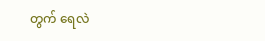တွက် ရေလဲ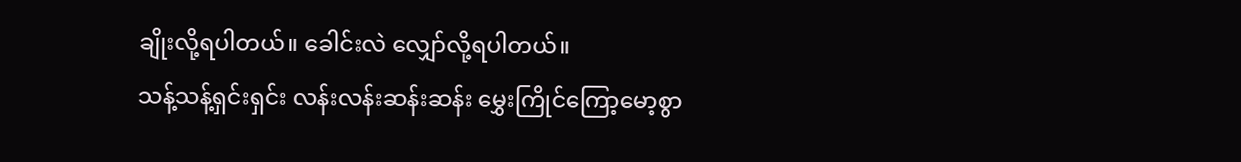ချိုးလို့ရပါတယ်။ ခေါင်းလဲ လျှော်လို့ရပါတယ်။
သန့်သန့်ရှင်းရှင်း လန်းလန်းဆန်းဆန်း မွှေးကြိုင်ကြော့မော့စွာ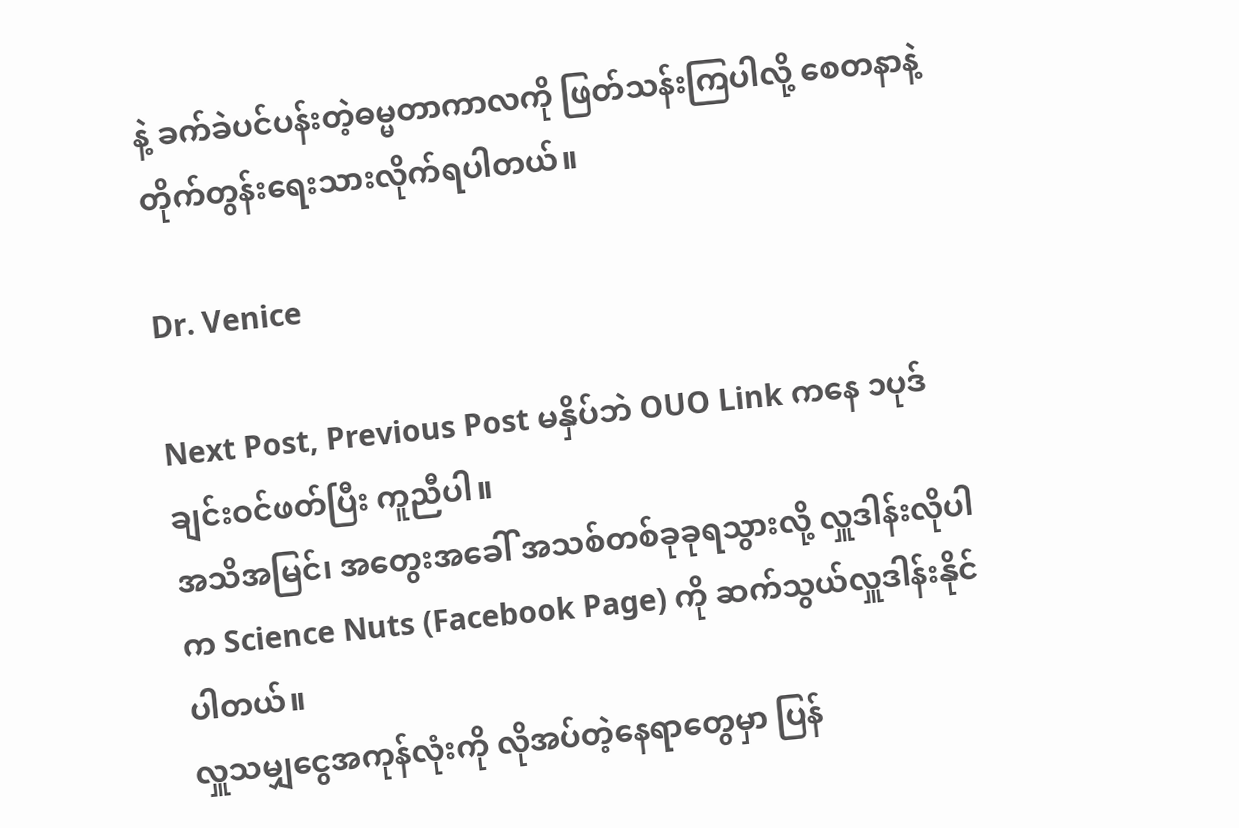နဲ့ ခက်ခဲပင်ပန်းတဲ့ဓမ္မတာကာလကို ဖြတ်သန်းကြပါလို့ စေတနာနဲ့ တိုက်တွန်းရေးသားလိုက်ရပါတယ်။

Dr. Venice

Next Post, Previous Post မနှိပ်ဘဲ OUO Link ကနေ ၁ပုဒ်ချင်းဝင်ဖတ်ပြီး ကူညီပါ။
အသိအမြင်၊ အတွေးအခေါ် အသစ်တစ်ခုခုရသွားလို့ လှူဒါန်းလိုပါက Science Nuts (Facebook Page) ကို ဆက်သွယ်လှူဒါန်းနိုင်ပါတယ်။
လှူသမျှငွေအကုန်လုံးကို လိုအပ်တဲ့နေရာတွေမှာ ပြန်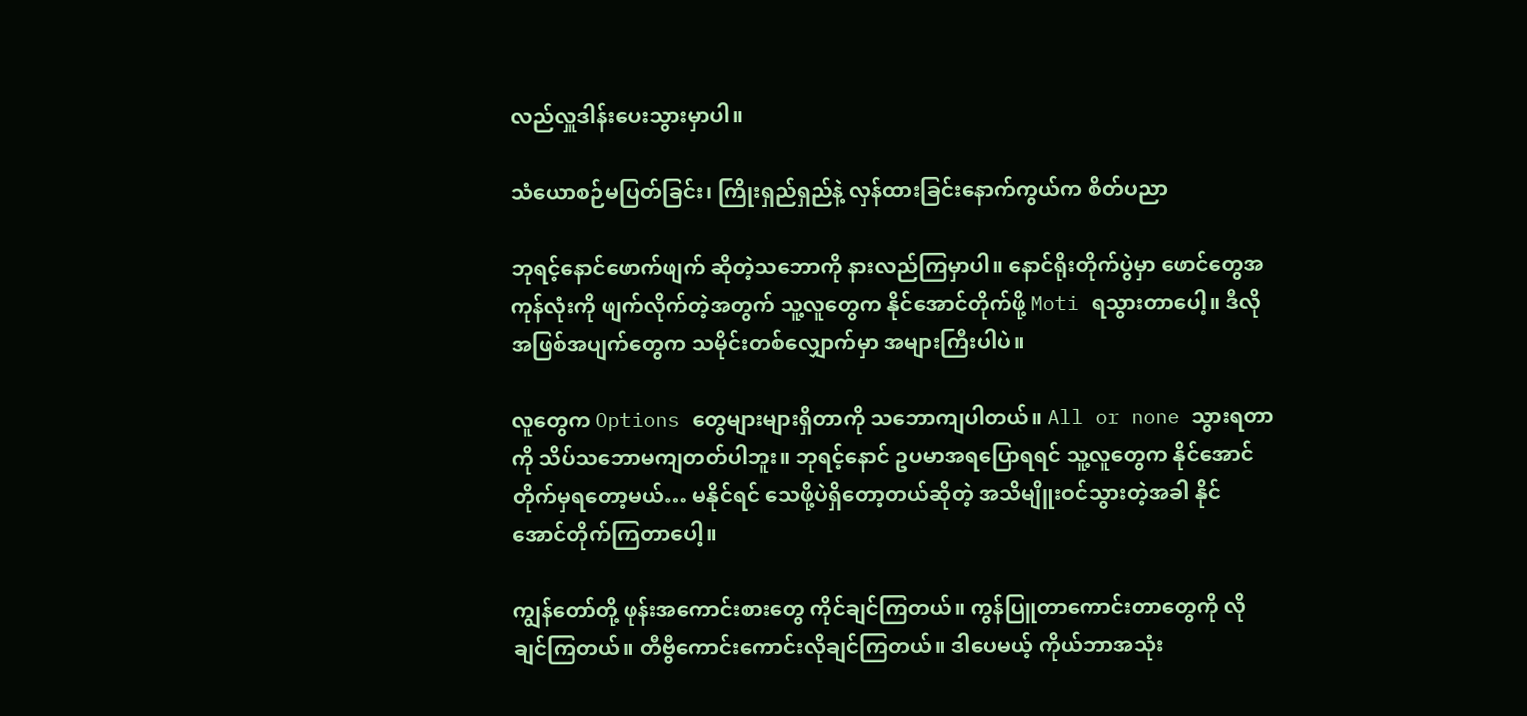လည်လှူဒါန်းပေးသွားမှာပါ။

သံယောစဉ်မပြတ်ခြင်း၊ ကြိုးရှည်ရှည်နဲ့ လှန်ထားခြင်းနောက်ကွယ်က စိတ်ပညာ

ဘုရင့်နောင်ဖောက်ဖျက် ဆိုတဲ့သဘောကို နားလည်ကြမှာပါ။ နောင်ရိုးတိုက်ပွဲမှာ ဖောင်တွေအကုန်လုံးကို ဖျက်လိုက်တဲ့အတွက် သူ့လူတွေက နိုင်အောင်တိုက်ဖို့ Moti ရသွားတာပေါ့။ ဒီလိုအဖြစ်အပျက်တွေက သမိုင်းတစ်လျှောက်မှာ အများကြီးပါပဲ။

လူတွေက Options တွေများများရှိတာကို သဘောကျပါတယ်။ All or none သွားရတာကို သိပ်သဘောမကျတတ်ပါဘူး။ ဘုရင့်နောင် ဥပမာအရပြောရရင် သူ့လူတွေက နိုင်အောင်တိုက်မှရတော့မယ်… မနိုင်ရင် သေဖို့ပဲရှိတော့တယ်ဆိုတဲ့ အသိမျိူးဝင်သွားတဲ့အခါ နိုင်အောင်တိုက်ကြတာပေါ့။

ကျွန်တော်တို့ ဖုန်းအကောင်းစားတွေ ကိုင်ချင်ကြတယ်။ ကွန်ပြူတာကောင်းတာတွေကို လိုချင်ကြတယ်။ တီဗွီကောင်းကောင်းလိုချင်ကြတယ်။ ဒါပေမယ့် ကိုယ်ဘာအသုံး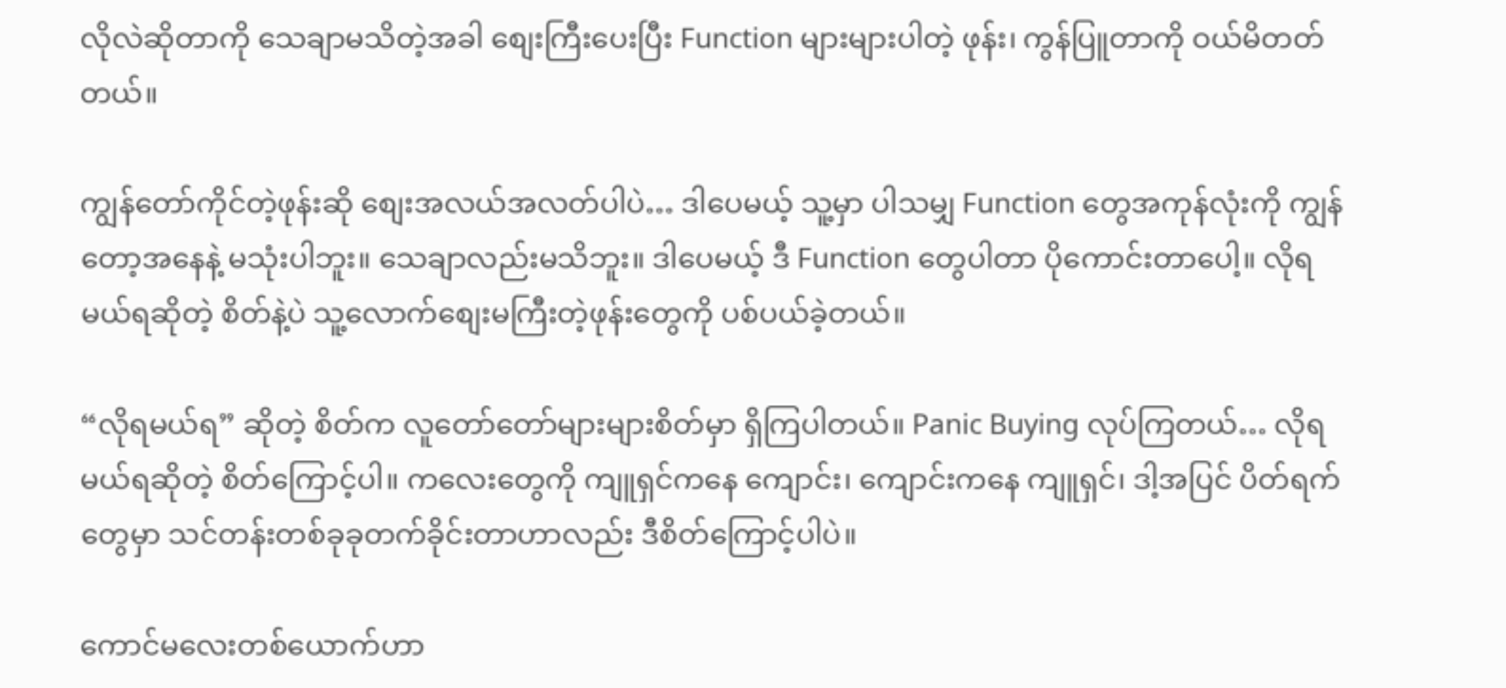လိုလဲဆိုတာကို သေချာမသိတဲ့အခါ စျေးကြီးပေးပြီး Function များများပါတဲ့ ဖုန်း၊ ကွန်ပြူတာကို ဝယ်မိတတ်တယ်။

ကျွန်တော်ကိုင်တဲ့ဖုန်းဆို စျေးအလယ်အလတ်ပါပဲ… ဒါပေမယ့် သူ့မှာ ပါသမျှ Function တွေအကုန်လုံးကို ကျွန်တော့အနေနဲ့ မသုံးပါဘူး။ သေချာလည်းမသိဘူး။ ဒါပေမယ့် ဒီ Function တွေပါတာ ပိုကောင်းတာပေါ့။ လိုရမယ်ရဆိုတဲ့ စိတ်နဲ့ပဲ သူ့လောက်စျေးမကြီးတဲ့ဖုန်းတွေကို ပစ်ပယ်ခဲ့တယ်။

“လိုရမယ်ရ” ဆိုတဲ့ စိတ်က လူတော်တော်များများစိတ်မှာ ရှိကြပါတယ်။ Panic Buying လုပ်ကြတယ်… လိုရမယ်ရဆိုတဲ့ စိတ်ကြောင့်ပါ။ ကလေးတွေကို ကျူရှင်ကနေ ကျောင်း၊ ကျောင်းကနေ ကျူရှင်၊ ဒါ့အပြင် ပိတ်ရက်တွေမှာ သင်တန်းတစ်ခုခုတက်ခိုင်းတာဟာလည်း ဒီစိတ်ကြောင့်ပါပဲ။

ကောင်မလေးတစ်ယောက်ဟာ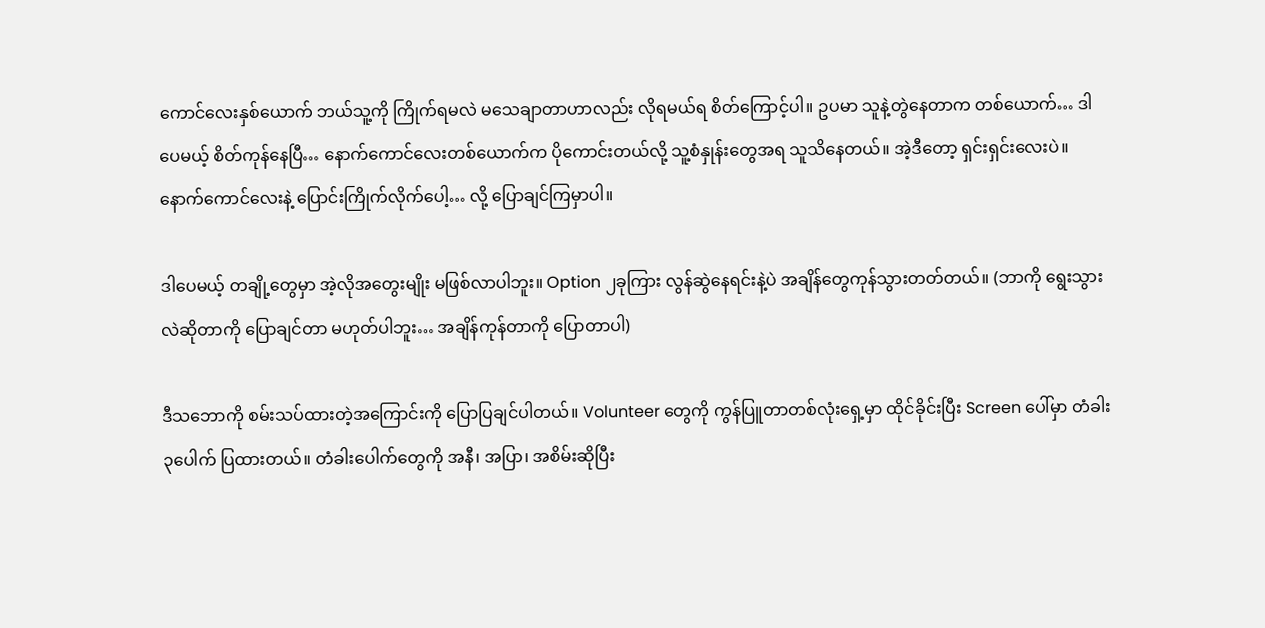ကောင်လေးနှစ်ယောက် ဘယ်သူ့ကို ကြိုက်ရမလဲ မသေချာတာဟာလည်း လိုရမယ်ရ စိတ်ကြောင့်ပါ။ ဥပမာ သူနဲ့တွဲနေတာက တစ်ယောက်… ဒါပေမယ့် စိတ်ကုန်နေပြီ… နောက်ကောင်လေးတစ်ယောက်က ပိုကောင်းတယ်လို့ သူ့စံနှုန်းတွေအရ သူသိနေတယ်။ အဲ့ဒီတော့ ရှင်းရှင်းလေးပဲ။ နောက်ကောင်လေးနဲ့ ပြောင်းကြိုက်လိုက်ပေါ့… လို့ ပြောချင်ကြမှာပါ။

ဒါပေမယ့် တချို့တွေမှာ အဲ့လိုအတွေးမျိုး မဖြစ်လာပါဘူး။ Option ၂ခုကြား လွန်ဆွဲနေရင်းနဲ့ပဲ အချိန်တွေကုန်သွားတတ်တယ်။ (ဘာကို ရွေးသွားလဲဆိုတာကို ပြောချင်တာ မဟုတ်ပါဘူး… အချိန်ကုန်တာကို ပြောတာပါ)

ဒီသဘောကို စမ်းသပ်ထားတဲ့အကြောင်းကို ပြောပြချင်ပါတယ်။ Volunteer တွေကို ကွန်ပြူတာတစ်လုံးရှေ့မှာ ထိုင်ခိုင်းပြီး Screen ပေါ်မှာ တံခါး ၃ပေါက် ပြထားတယ်။ တံခါးပေါက်တွေကို အနီ၊ အပြာ၊ အစိမ်းဆိုပြီး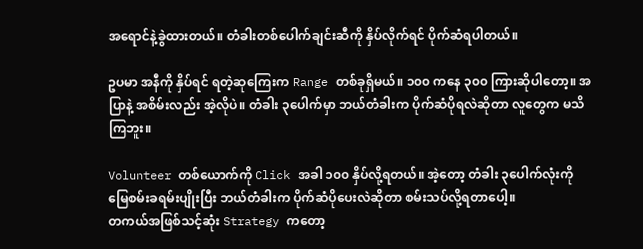အရောင်နဲ့ခွဲထားတယ်။ တံခါးတစ်ပေါက်ချင်းဆီကို နှိပ်လိုက်ရင် ပိုက်ဆံရပါတယ်။

ဥပမာ အနီကို နှိပ်ရင် ရတဲ့ဆုကြေးက Range တစ်ခုရှိမယ်။ ၁၀၀ ကနေ ၃၀၀ ကြားဆိုပါတော့။ အပြာနဲ့ အစိမ်းလည်း အဲ့လိုပဲ။ တံခါး ၃ပေါက်မှာ ဘယ်တံခါးက ပိုက်ဆံပိုရလဲဆိုတာ လူတွေက မသိကြဘူး။

Volunteer တစ်ယောက်ကို Click အခါ ၁၀၀ နှိပ်လို့ရတယ်။ အဲ့တော့ တံခါး ၃ပေါက်လုံးကို မြေစမ်းခရမ်းပျိုးပြီး ဘယ်တံခါးက ပိုက်ဆံပိုပေးလဲဆိုတာ စမ်းသပ်လို့ရတာပေါ့။
တကယ်အဖြစ်သင့်ဆုံး Strategy ကတော့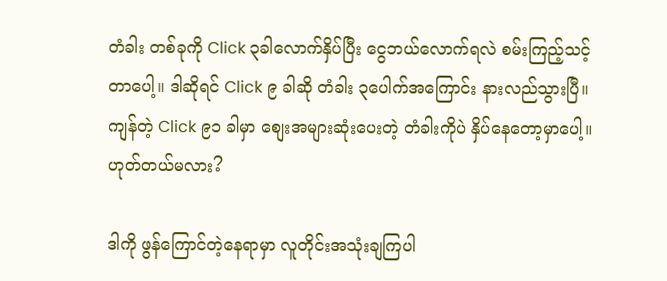တံခါး တစ်ခုကို Click ၃ခါလောက်နှိပ်ပြီး ငွေဘယ်လောက်ရလဲ စမ်းကြည့်သင့်တာပေါ့။ ဒါဆိုရင် Click ၉ ခါဆို တံခါး ၃ပေါက်အကြောင်း နားလည်သွားပြီ။ ကျန်တဲ့ Click ၉၁ ခါမှာ စျေးအများဆုံးပေးတဲ့ တံခါးကိုပဲ နှိပ်နေတော့မှာပေါ့။ ဟုတ်တယ်မလား?

ဒါကို ဖွန်ကြောင်တဲ့နေရာမှာ လူတိုင်းအသုံးချကြပါ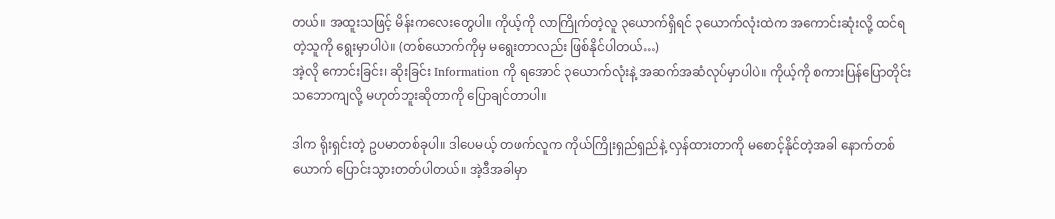တယ်။ အထူးသဖြင့် မိန်းကလေးတွေပါ။ ကိုယ့်ကို လာကြိုက်တဲ့လူ ၃ယောက်ရှိရင် ၃ယောက်လုံးထဲက အကောင်းဆုံးလို့ ထင်ရတဲ့သူကို ရွေးမှာပါပဲ။ (တစ်ယောက်ကိုမှ မရွေးတာလည်း ဖြစ်နိုင်ပါတယ်…)
အဲ့လို ကောင်းခြင်း၊ ဆိုးခြင်း Information ကို ရအောင် ၃ယောက်လုံးနဲ့ အဆက်အဆံလုပ်မှာပါပဲ။ ကိုယ့်ကို စကားပြန်ပြောတိုင်း သဘောကျလို့ မဟုတ်ဘူးဆိုတာကို ပြောချင်တာပါ။

ဒါက ရိုးရှင်းတဲ့ ဥပမာတစ်ခုပါ။ ဒါပေမယ့် တဖက်လူက ကိုယ်ကြိုးရှည်ရှည်နဲ့ လှန်ထားတာကို မစောင့်နိုင်တဲ့အခါ နောက်တစ်ယောက် ပြောင်းသွားတတ်ပါတယ်။ အဲ့ဒီအခါမှာ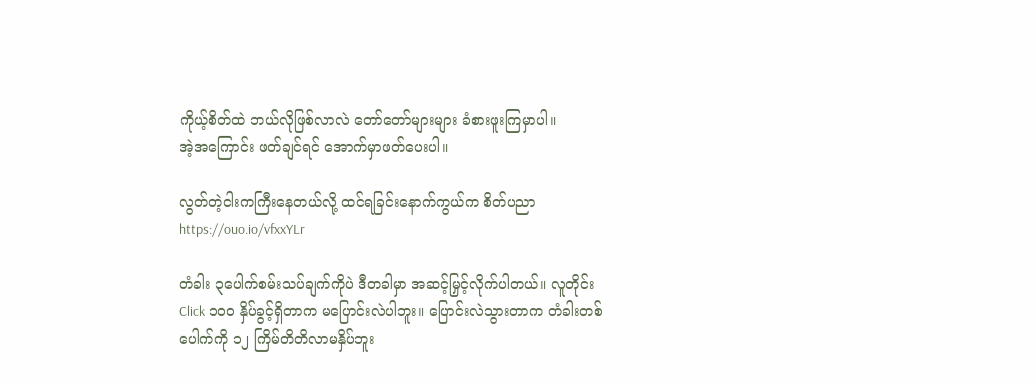ကိုယ့်စိတ်ထဲ ဘယ်လိုဖြစ်လာလဲ တော်တော်များများ ခံစားဖူးကြမှာပါ။
အဲ့အကြောင်း ဖတ်ချင်ရင် အောက်မှာဖတ်ပေးပါ။

လွတ်တဲ့ငါးကကြီးနေတယ်လို့ ထင်ရခြင်းနောက်ကွယ်က စိတ်ပညာ
https://ouo.io/vfxxYLr

တံခါး ၃ပေါက်စမ်းသပ်ချက်ကိုပဲ ဒီတခါမှာ အဆင့်မြှင့်လိုက်ပါတယ်။ လူတိုင်း Click ၁၀၀ နှိပ်ခွင့်ရှိတာက မပြောင်းလဲပါဘူး။ ပြောင်းလဲသွားတာက တံခါးတစ်ပေါက်ကို ၁၂ ကြိမ်တိတိလာမနှိပ်ဘူး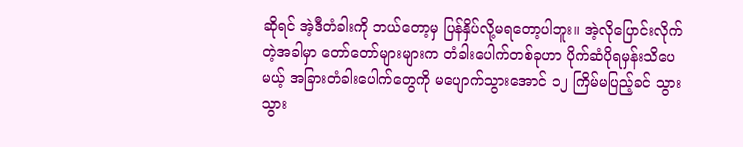ဆိုရင် အဲ့ဒီတံခါးကို ဘယ်တော့မှ ပြန်နှိပ်လို့မရတော့ပါဘူး။ အဲ့လိုပြောင်းလိုက်တဲ့အခါမှာ တော်တော်များများက တံခါးပေါက်တစ်ခုဟာ ပိုက်ဆံပိုရမှန်းသိပေမယ့် အခြားတံခါးပေါက်တွေကို မပျောက်သွားအောင် ၁၂ ကြိမ်မပြည့်ခင် သွားသွား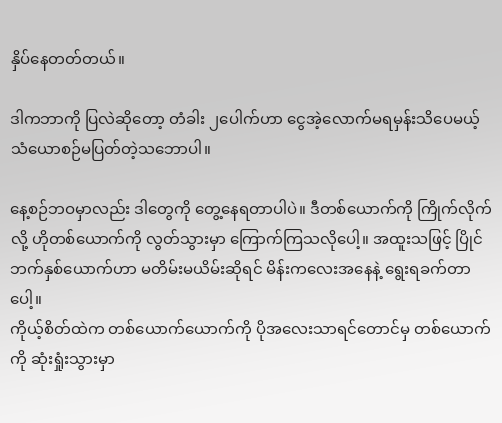နှိပ်နေတတ်တယ်။

ဒါကဘာကို ပြလဲဆိုတော့ တံခါး ၂ပေါက်ဟာ ငွေအဲ့လောက်မရမှန်းသိပေမယ့် သံယောစဉ်မပြတ်တဲ့သဘောပါ။

နေ့စဉ်ဘဝမှာလည်း ဒါတွေကို တွေ့နေရတာပါပဲ။ ဒီတစ်ယောက်ကို ကြိုက်လိုက်လို့ ဟိုတစ်ယောက်ကို လွတ်သွားမှာ ကြောက်ကြသလိုပေါ့။ အထူးသဖြင့် ပြိုင်ဘက်နှစ်ယောက်ဟာ မတိမ်းမယိမ်းဆိုရင် မိန်းကလေးအနေနဲ့ ရွေးရခက်တာပေါ့။
ကိုယ့်စိတ်ထဲက တစ်ယောက်ယောက်ကို ပိုအလေးသာရင်တောင်မှ တစ်ယောက်ကို ဆုံးရှုံးသွားမှာ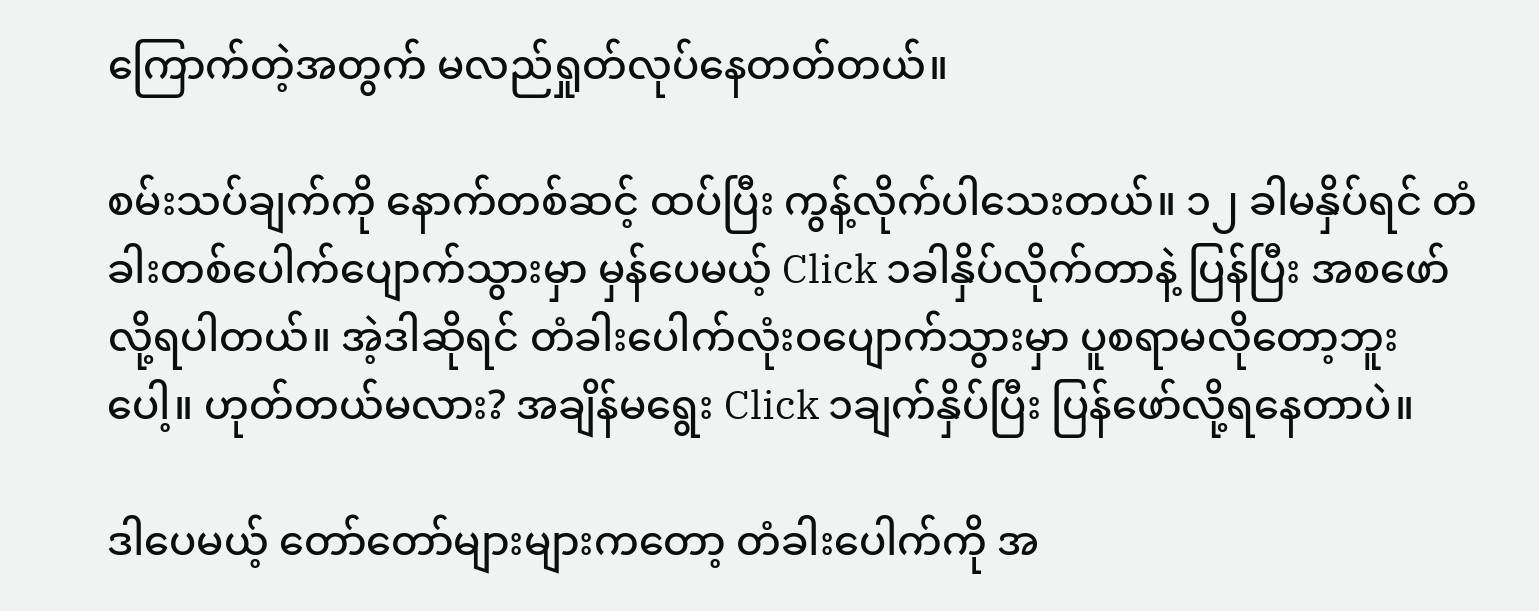ကြောက်တဲ့အတွက် မလည်ရှုတ်လုပ်နေတတ်တယ်။

စမ်းသပ်ချက်ကို နောက်တစ်ဆင့် ထပ်ပြီး ကွန့်လိုက်ပါသေးတယ်။ ၁၂ ခါမနှိပ်ရင် တံခါးတစ်ပေါက်ပျောက်သွားမှာ မှန်ပေမယ့် Click ၁ခါနှိပ်လိုက်တာနဲ့ ပြန်ပြီး အစဖော်လို့ရပါတယ်။ အဲ့ဒါဆိုရင် တံခါးပေါက်လုံးဝပျောက်သွားမှာ ပူစရာမလိုတော့ဘူးပေါ့။ ဟုတ်တယ်မလား? အချိန်မရွေး Click ၁ချက်နှိပ်ပြီး ပြန်ဖော်လို့ရနေတာပဲ။

ဒါပေမယ့် တော်တော်များများကတော့ တံခါးပေါက်ကို အ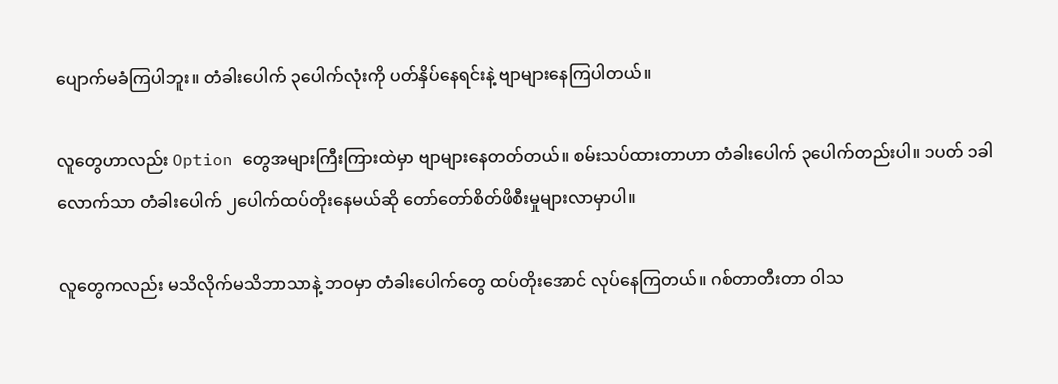ပျောက်မခံကြပါဘူး။ တံခါးပေါက် ၃ပေါက်လုံးကို ပတ်နှိပ်နေရင်းနဲ့ ဗျာများနေကြပါတယ်။

လူတွေဟာလည်း Option တွေအများကြီးကြားထဲမှာ ဗျာများနေတတ်တယ်။ စမ်းသပ်ထားတာဟာ တံခါးပေါက် ၃ပေါက်တည်းပါ။ ၁ပတ် ၁ခါလောက်သာ တံခါးပေါက် ၂ပေါက်ထပ်တိုးနေမယ်ဆို တော်တော်စိတ်ဖိစီးမှုများလာမှာပါ။

လူတွေကလည်း မသိလိုက်မသိဘာသာနဲ့ ဘဝမှာ တံခါးပေါက်တွေ ထပ်တိုးအောင် လုပ်နေကြတယ်။ ဂစ်တာတီးတာ ဝါသ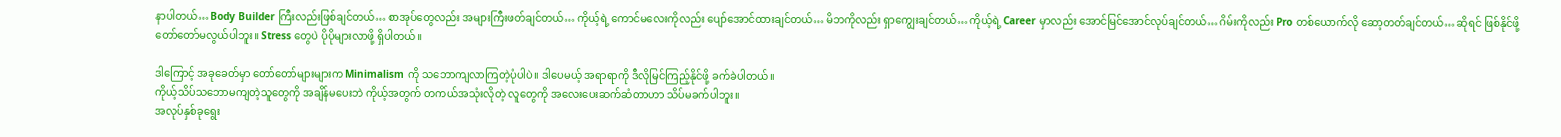နာပါတယ်… Body Builder ကြီးလည်းဖြစ်ချင်တယ်… စာအုပ်တွေလည်း အများကြီးဖတ်ချင်တယ်… ကိုယ့်ရဲ့ ကောင်မလေးကိုလည်း ပျော်အောင်ထားချင်တယ်… မိဘကိုလည်း ရှာကျွေးချင်တယ်… ကိုယ့်ရဲ့ Career မှာလည်း အောင်မြင်အောင်လုပ်ချင်တယ်… ဂိမ်းကိုလည်း Pro တစ်ယောက်လို ဆော့တတ်ချင်တယ်… ဆိုရင် ဖြစ်နိုင်ဖို့ တော်တော်မလွယ်ပါဘူး။ Stress တွေပဲ ပိုပိုများလာဖို့ ရှိပါတယ်။

ဒါကြောင့် အခုခေတ်မှာ တော်တော်များများက Minimalism ကို သဘောကျလာကြတဲ့ပုံပါပဲ။ ဒါပေမယ့် အရာရာကို ဒီလိုမြင်ကြည့်နိုင်ဖို့ ခက်ခဲပါတယ်။
ကိုယ့်သိပ်သဘောမကျတဲ့သူတွေကို အချိန်မပေးဘဲ ကိုယ့်အတွက် တကယ်အသုံးလိုတဲ့ လူတွေကို အလေးပေးဆက်ဆံတာဟာ သိပ်မခက်ပါဘူး။
အလုပ်နှစ်ခုရွေး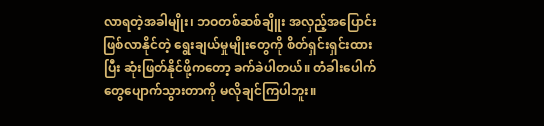လာရတဲ့အခါမျိုး၊ ဘဝတစ်ဆစ်ချိူး အလှည့်အပြောင်းဖြစ်လာနိုင်တဲ့ ရွေးချယ်မှုမျိုးတွေကို စိတ်ရှင်းရှင်းထားပြီး ဆုံးဖြတ်နိုင်ဖို့ကတော့ ခက်ခဲပါတယ်။ တံခါးပေါက်တွေပျောက်သွားတာကို မလိုချင်ကြပါဘူး။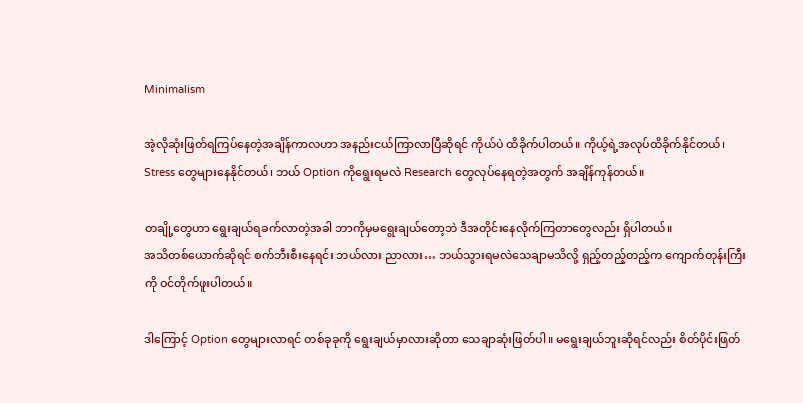Minimalism

အဲ့လိုဆုံးဖြတ်ရကြပ်နေတဲ့အချိန်ကာလဟာ အနည်းငယ်ကြာလာပြီဆိုရင် ကိုယ်ပဲ ထိခိုက်ပါတယ်။ ကိုယ့်ရဲ့အလုပ်ထိခိုက်နိုင်တယ်၊ Stress တွေများနေနိုင်တယ်၊ ဘယ် Option ကိုရွေးရမလဲ Research တွေလုပ်နေရတဲ့အတွက် အချိန်ကုန်တယ်။

တချို့တွေဟာ ရွေးချယ်ရခက်လာတဲ့အခါ ဘာကိုမှမရွေးချယ်တော့ဘဲ ဒီအတိုင်းနေလိုက်ကြတာတွေလည်း ရှိပါတယ်။
အသိတစ်ယောက်ဆိုရင် စက်ဘီးစီးနေရင်း ဘယ်လား ညာလား… ဘယ်သွားရမလဲသေချာမသိလို့ ရှည့်တည့်တည့်က ကျောက်တုန်းကြီးကို ဝင်တိုက်ဖူးပါတယ်။

ဒါကြောင့် Option တွေများလာရင် တစ်ခုခုကို ရွေးချယ်မှာလားဆိုတာ သေချာဆုံးဖြတ်ပါ။ မရွေးချယ်ဘူးဆိုရင်လည်း စိတ်ပိုင်းဖြတ်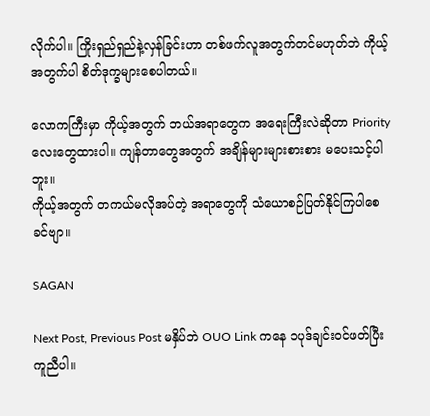လိုက်ပါ။ ကြိုးရှည်ရှည်နဲ့လှန်ခြင်းဟာ တစ်ဖက်လူအတွက်တင်မဟုတ်ဘဲ ကိုယ့်အတွက်ပါ စိတ်ဒုက္ခများစေပါတယ်။

လောကကြီးမှာ ကိုယ့်အတွက် ဘယ်အရာတွေက အရေးကြီးလဲဆိုတာ Priority လေးတွေထားပါ။ ကျန်တာတွေအတွက် အချိန်များများစားစား မပေးသင့်ပါဘူး။
ကိုယ့်အတွက် တကယ်မလိုအပ်တဲ့ အရာတွေကို သံယောစဉ်ပြတ်နိုင်ကြပါစေခင်ဗျာ။

SAGAN

Next Post, Previous Post မနှိပ်ဘဲ OUO Link ကနေ ၁ပုဒ်ချင်းဝင်ဖတ်ပြီး ကူညီပါ။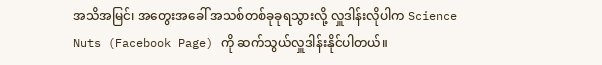အသိအမြင်၊ အတွေးအခေါ် အသစ်တစ်ခုခုရသွားလို့ လှူဒါန်းလိုပါက Science Nuts (Facebook Page) ကို ဆက်သွယ်လှူဒါန်းနိုင်ပါတယ်။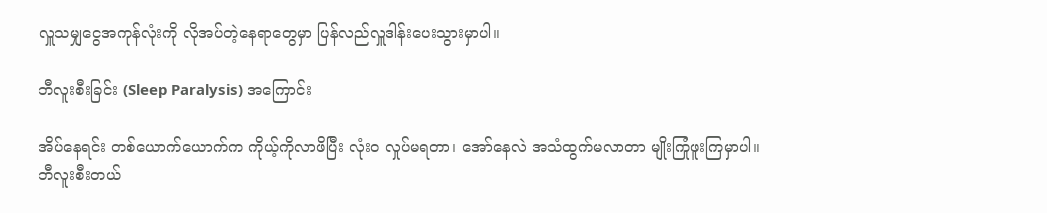လှူသမျှငွေအကုန်လုံးကို လိုအပ်တဲ့နေရာတွေမှာ ပြန်လည်လှူဒါန်းပေးသွားမှာပါ။

ဘီလူးစီးခြင်း (Sleep Paralysis) အကြောင်း

အိပ်နေရင်း တစ်ယောက်ယောက်က ကိုယ့်ကိုလာဖိပြီး လုံးဝ လှုပ်မရတာ၊ အော်နေလဲ အသံထွက်မလာတာ မျိုးကြုံဖူးကြမှာပါ။
ဘီလူးစီးတယ်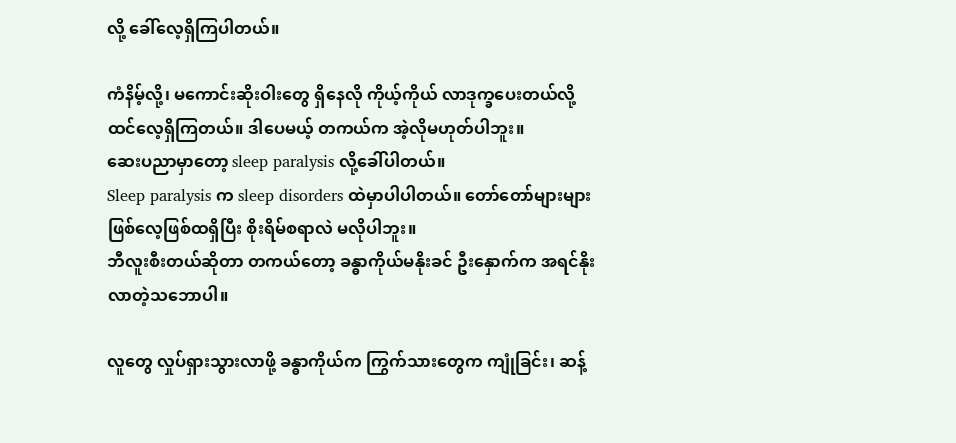လို့ ခေါ်လေ့ရှိကြပါတယ်။

ကံနိမ့်လို့၊ မကောင်းဆိုးဝါးတွေ ရှိနေလို ကိုယ့်ကိုယ် လာဒုက္ခပေးတယ်လို့ ထင်လေ့ရှိကြတယ်။ ဒါပေမယ့် တကယ်က အဲ့လိုမဟုတ်ပါဘူး။
ဆေးပညာမှာတော့ sleep paralysis လို့ခေါ်ပါတယ်။
Sleep paralysis က sleep disorders ထဲမှာပါပါတယ်။ တော်တော်များများဖြစ်လေ့ဖြစ်ထရှိပြီး စိုးရိမ်စရာလဲ မလိုပါဘူး။
ဘီလူးစီးတယ်ဆိုတာ တကယ်တော့ ခန္ဓာကိုယ်မနိုးခင် ဦးနှောက်က အရင်နိုးလာတဲ့သဘောပါ။

လူတွေ လှုပ်ရှားသွားလာဖို့ ခန္ဓာကိုယ်က ကြွက်သားတွေက ကျုံခြင်း၊ ဆန့်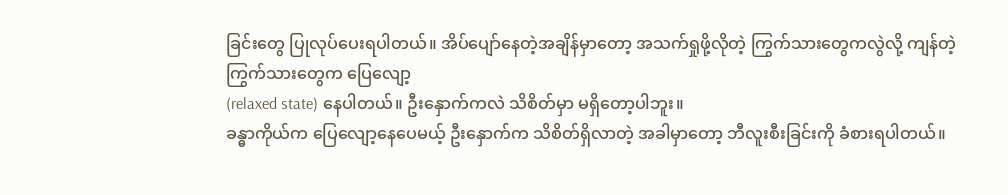ခြင်းတွေ ပြုလုပ်ပေးရပါတယ်။ အိပ်ပျော်နေတဲ့အချိန်မှာတော့ အသက်ရှုဖို့လိုတဲ့ ကြွက်သားတွေကလွဲလို့ ကျန်တဲ့ကြွက်သားတွေက ပြေလျော့
(relaxed state) နေပါတယ်။ ဦးနှောက်ကလဲ သိစိတ်မှာ မရှိတော့ပါဘူး။
ခန္ဓာကိုယ်က ပြေလျော့နေပေမယ့် ဦးနှောက်က သိစိတ်ရှိလာတဲ့ အခါမှာတော့ ဘီလူးစီးခြင်းကို ခံစားရပါတယ်။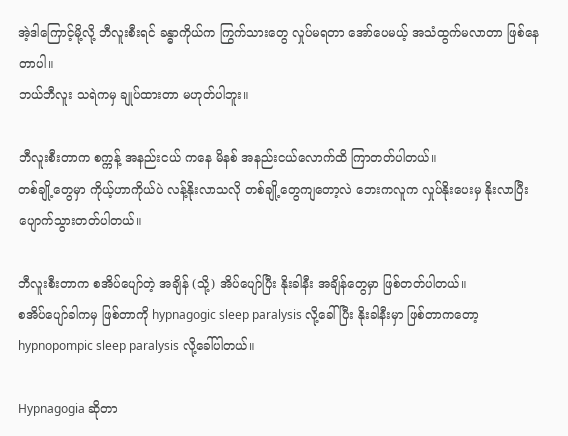အဲ့ဒါကြောင့်မို့လို့ ဘီလူးစီးရင် ခန္ဓာကိုယ်က ကြွက်သားတွေ လှုပ်မရတာ အော်ပေမယ့် အသံထွက်မလာတာ ဖြစ်နေတာပါ။
ဘယ်ဘီလူး သရဲကမှ ချုပ်ထားတာ မဟုတ်ပါဘူး။

ဘီလူးစီးတာက စက္ကန့် အနည်းငယ် ကနေ မိနစ် အနည်းငယ်လောက်ထိ ကြာတတ်ပါတယ်။
တစ်ချို့တွေမှာ ကိုယ့်ဟာကိုယ်ပဲ လန့်နိုးလာသလို တစ်ချို့တွေကျတော့လဲ ဘေးကလူက လှုပ်နိုးပေးမှ နိုးလာပြီး ပျောက်သွားတတ်ပါတယ်။

ဘီလူးစီးတာက စအိပ်ပျော်တဲ့ အချိန် (သို့) အိပ်ပျော်ပြီး နိုးခါနီး အချိန်တွေမှာ ဖြစ်တတ်ပါတယ်။
စအိပ်ပျော်ခါကမှ ဖြစ်တာကို hypnagogic sleep paralysis လို့ခေါ်ပြီး နိုးခါနီးမှာ ဖြစ်တာကတော့ hypnopompic sleep paralysis လို့ခေါ်ပါတယ်။

Hypnagogia ဆိုတာ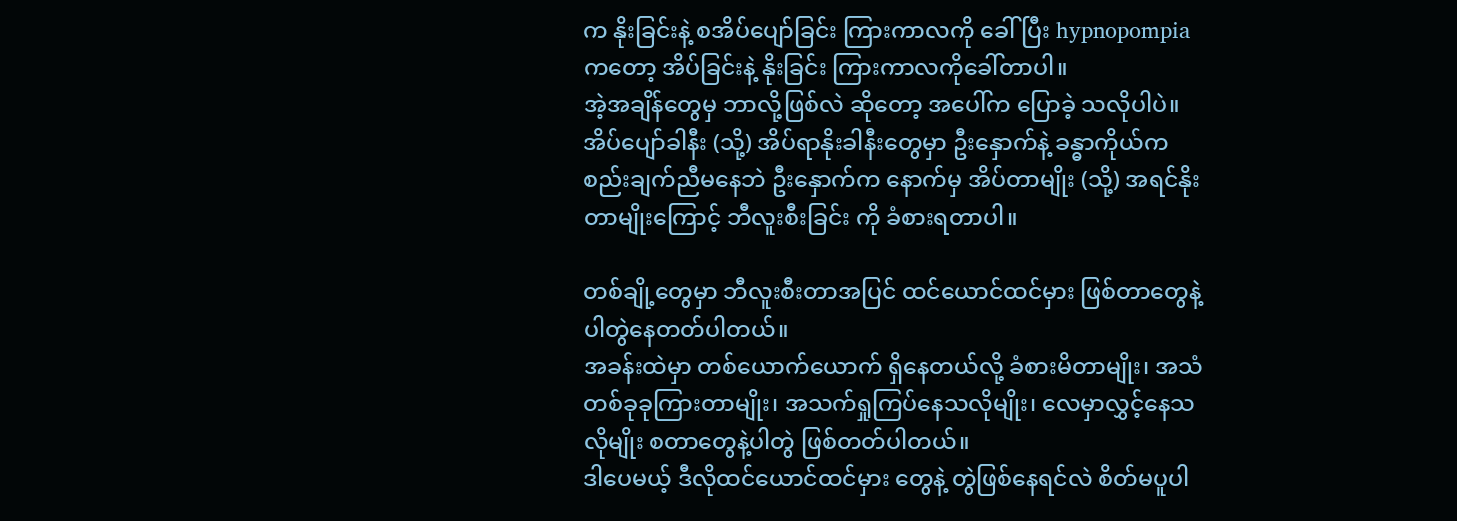က နိုးခြင်းနဲ့ စအိပ်ပျော်ခြင်း ကြားကာလကို ခေါ်ပြီး hypnopompia ကတော့ အိပ်ခြင်းနဲ့ နိုးခြင်း ကြားကာလကိုခေါ်တာပါ။
အဲ့အချိန်တွေမှ ဘာလို့ဖြစ်လဲ ဆိုတော့ အပေါ်က ပြောခဲ့ သလိုပါပဲ။ အိပ်ပျော်ခါနီး (သို့) အိပ်ရာနိုးခါနီးတွေမှာ ဦးနှောက်နဲ့ ခန္ဓာကိုယ်က စည်းချက်ညီမနေဘဲ ဦးနှောက်က နောက်မှ အိပ်တာမျိုး (သို့) အရင်နိုးတာမျိုးကြောင့် ဘီလူးစီးခြင်း ကို ခံစားရတာပါ။

တစ်ချို့တွေမှာ ဘီလူးစီးတာအပြင် ထင်ယောင်ထင်မှား ဖြစ်တာတွေနဲ့ပါတွဲနေတတ်ပါတယ်။
အခန်းထဲမှာ တစ်ယောက်ယောက် ရှိနေတယ်လို့ ခံစားမိတာမျိုး၊ အသံ တစ်ခုခုကြားတာမျိုး၊ အသက်ရှုကြပ်နေသလိုမျိုး၊ လေမှာလွှင့်နေသလိုမျိုး စတာတွေနဲ့ပါတွဲ ဖြစ်တတ်ပါတယ်။
ဒါပေမယ့် ဒီလိုထင်ယောင်ထင်မှား တွေနဲ့ တွဲဖြစ်နေရင်လဲ စိတ်မပူပါ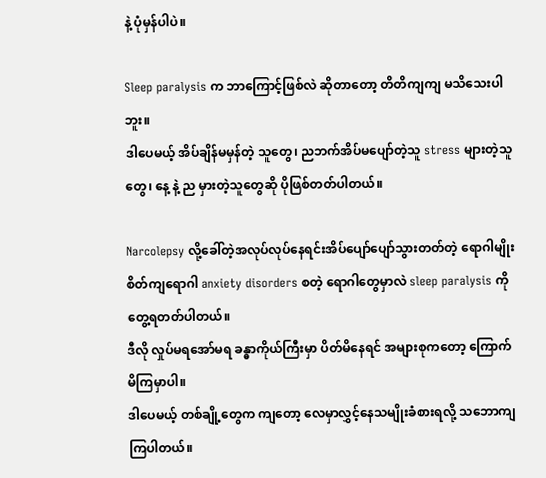နဲ့ ပုံမှန်ပါပဲ။

Sleep paralysis က ဘာကြောင့်ဖြစ်လဲ ဆိုတာတော့ တိတိကျကျ မသိသေးပါဘူး။
ဒါပေမယ့် အိပ်ချိန်မမှန်တဲ့ သူတွေ၊ ညဘက်အိပ်မပျော်တဲ့သူ stress များတဲ့သူတွေ၊ နေ့ နဲ့ ည မှားတဲ့သူတွေဆို ပိုဖြစ်တတ်ပါတယ်။

Narcolepsy လို့ခေါ်တဲ့အလုပ်လုပ်နေရင်းအိပ်ပျော်ပျော်သွားတတ်တဲ့ ရောဂါမျိုး စိတ်ကျရောဂါ anxiety disorders စတဲ့ ရောဂါတွေမှာလဲ sleep paralysis ကိုတွေ့ရတတ်ပါတယ်။
ဒီလို လှုပ်မရအော်မရ ခန္ဓာကိုယ်ကြီးမှာ ပိတ်မိနေရင် အများစုကတော့ ကြောက်မိကြမှာပါ။
ဒါပေမယ့် တစ်ချို့တွေက ကျတော့ လေမှာလွှင့်နေသမျိုးခံစားရလို့ သဘောကျကြပါတယ်။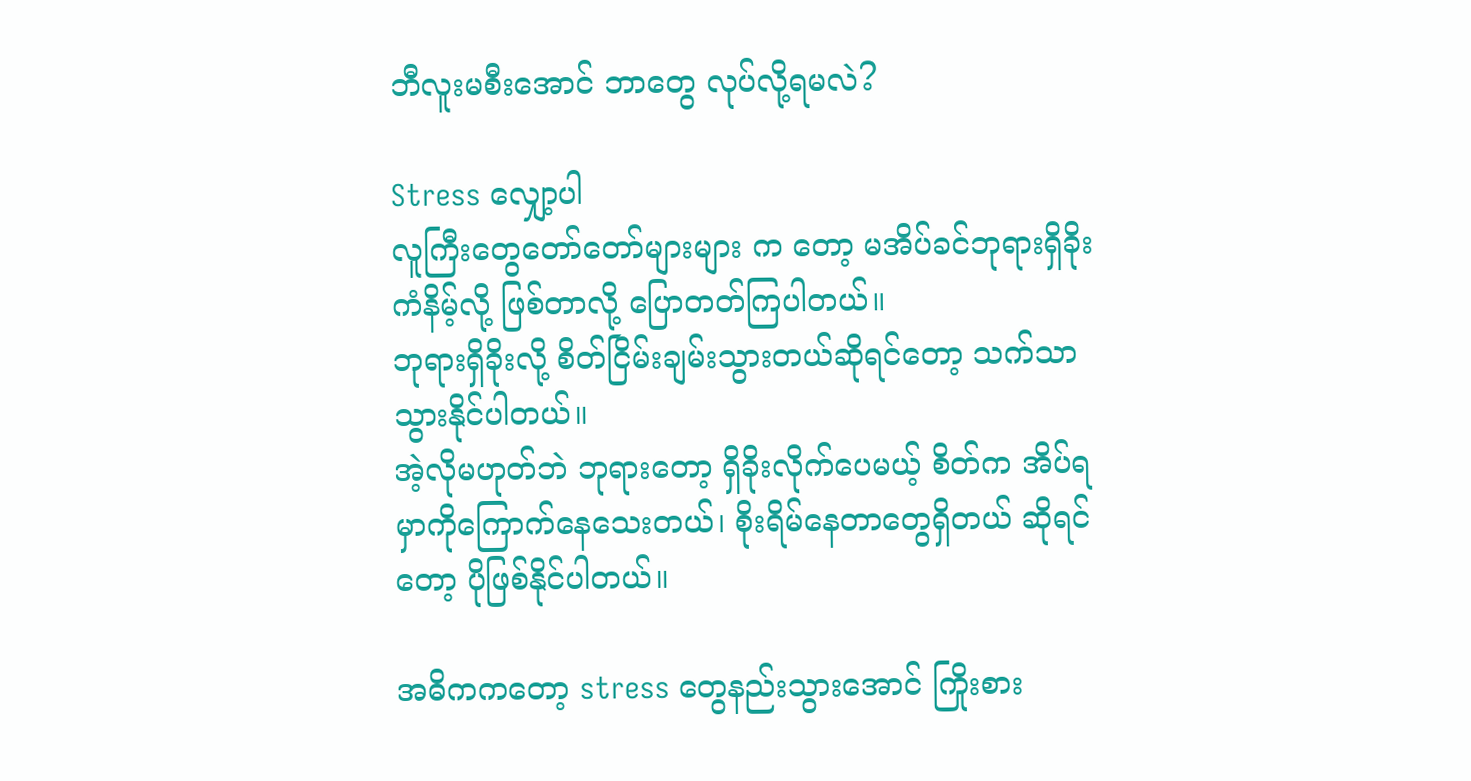ဘီလူးမစီးအောင် ဘာတွေ လုပ်လို့ရမလဲ?

Stress လျှော့ပါ
လူကြီးတွေတော်တော်များများ က တော့ မအိပ်ခင်ဘုရားရှိခိုး ကံနိမ့်လို့ ဖြစ်တာလို့ ပြောတတ်ကြပါတယ်။
ဘုရားရှိခိုးလို့ စိတ်ငြိမ်းချမ်းသွားတယ်ဆိုရင်တော့ သက်သာသွားနိုင်ပါတယ်။
အဲ့လိုမဟုတ်ဘဲ ဘုရားတော့ ရှိခိုးလိုက်ပေမယ့် စိတ်က အိပ်ရမှာကိုကြောက်နေသေးတယ်၊ စိုးရိမ်နေတာတွေရှိတယ် ဆိုရင်တော့ ပိုဖြစ်နိုင်ပါတယ်။

အဓိကကတော့ stress တွေနည်းသွားအောင် ကြိုးစား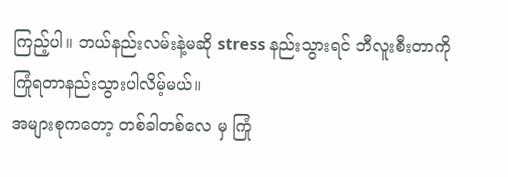ကြည့်ပါ။ ဘယ်နည်းလမ်းနဲ့မဆို stress နည်းသွားရင် ဘီလူးစီးတာကို ကြုံရတာနည်းသွားပါလိမ့်မယ်။
အများစုကတော့ တစ်ခါတစ်လေ မှ ကြုံ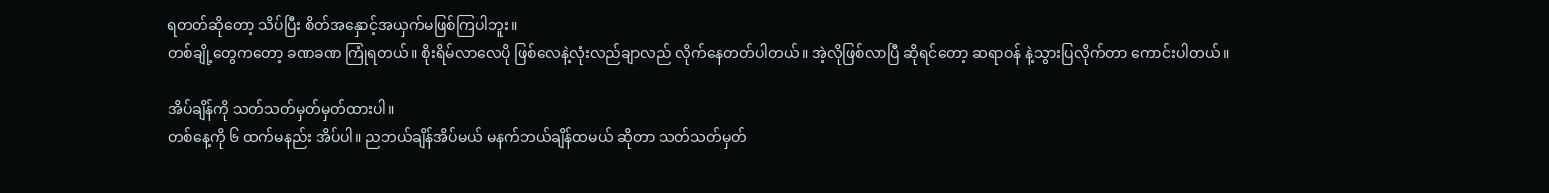ရတတ်ဆိုတော့ သိပ်ပြီး စိတ်အနှောင့်အယှက်မဖြစ်ကြပါဘူး။
တစ်ချို့တွေကတော့ ခဏခဏ ကြုံရတယ်။ စိုးရိမ်လာလေပို ဖြစ်လေနဲ့လုံးလည်ချာလည် လိုက်နေတတ်ပါတယ်။ အဲ့လိုဖြစ်လာပြီ ဆိုရင်တော့ ဆရာဝန် နဲ့သွားပြလိုက်တာ ကောင်းပါတယ်။

အိပ်ချိန်ကို သတ်သတ်မှတ်မှတ်ထားပါ။
တစ်နေ့ကို ၆ ထက်မနည်း အိပ်ပါ။ ညဘယ်ချိန်အိပ်မယ် မနက်ဘယ်ချိန်ထမယ် ဆိုတာ သတ်သတ်မှတ်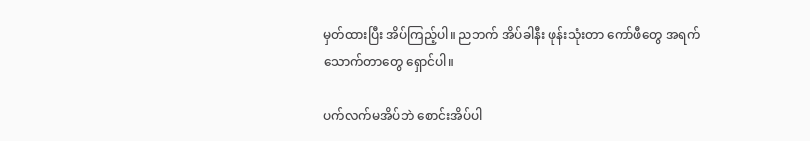မှတ်ထားပြီး အိပ်ကြည့်ပါ။ ညဘက် အိပ်ခါနီး ဖုန်းသုံးတာ ကော်ဖီတွေ အရက်သောက်တာတွေ ရှောင်ပါ။

ပက်လက်မအိပ်ဘဲ စောင်းအိပ်ပါ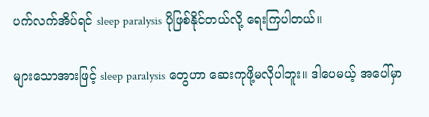ပက်လက်အိပ်ရင် sleep paralysis ပိုဖြစ်နိုင်တယ်လို့ ရေးကြပါတယ်။

များသောအားဖြင့် sleep paralysis တွေဟာ ဆေးကုဖို့မလိုပါဘူး။ ဒါပေမယ့် အပေါ်မှာ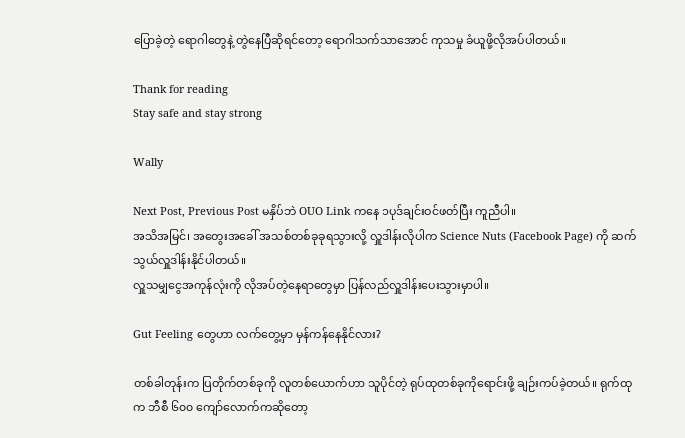ပြောခဲ့တဲ့ ရောဂါတွေနဲ့ တွဲနေပြီဆိုရင်တော့ ရောဂါသက်သာအောင် ကုသမှု ခံယူဖို့လိုအပ်ပါတယ်။

Thank for reading
Stay safe and stay strong

Wally

Next Post, Previous Post မနှိပ်ဘဲ OUO Link ကနေ ၁ပုဒ်ချင်းဝင်ဖတ်ပြီး ကူညီပါ။
အသိအမြင်၊ အတွေးအခေါ် အသစ်တစ်ခုခုရသွားလို့ လှူဒါန်းလိုပါက Science Nuts (Facebook Page) ကို ဆက်သွယ်လှူဒါန်းနိုင်ပါတယ်။
လှူသမျှငွေအကုန်လုံးကို လိုအပ်တဲ့နေရာတွေမှာ ပြန်လည်လှူဒါန်းပေးသွားမှာပါ။

Gut Feeling တွေဟာ လက်တွေ့မှာ မှန်ကန်နေနိုင်လား?

တစ်ခါတုန်းက ပြတိုက်တစ်ခုကို လူတစ်ယောက်ဟာ သူပိုင်တဲ့ ရုပ်ထုတစ်ခုကိုရောင်းဖို့ ချဉ်းကပ်ခဲ့တယ်။ ရုက်ထုက ဘီစီ ၆၀၀ ကျော်လောက်ကဆိုတော့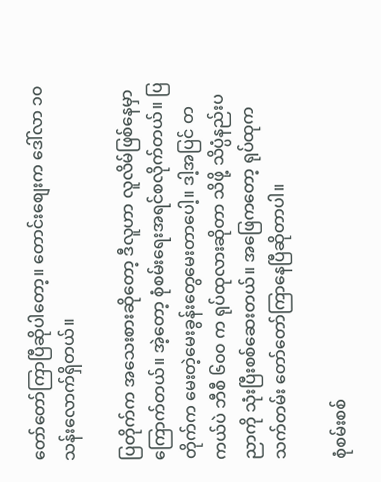တော်တော်ကြာပြီဆိုပါတော့။ တောင်းစျေးက ဒေါ်လာ ၁၀ သန်းလောက်ရှိတယ်။

ပြတိုက်က အသေးစားဆိုတော့ ဒီလူဟာ လူလိမ်ဖြစ်နေမှာကြောက်တယ်။ အဲ့တော့ စုံစမ်းရေးအရင်စလိုက်တယ်။ ပြတိုက်က မေးတဲ့မေးခွန်းတွေမေးတာပေါ့။ ဒါ့အပြင် တကယ်ပဲ ဘီစီ ၆၀၀ က ရုပ်ထုလားဆိုတာ သိဖို့ သိပ္ပံနည်းပညာကို သုံးပြီးစစ်ဆေးတယ်။ အဖြေကတော့ ရုပ်ထုက သက်တမ်း တော်တော်ကြာနေပြီဆိုတာပါ။

စုံစမ်းစစ်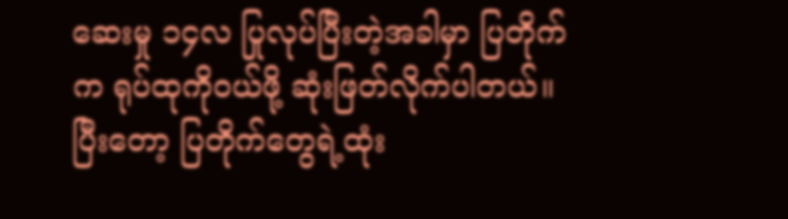ဆေးမှု ၁၄လ ပြုလုပ်ပြီးတဲ့အခါမှာ ပြတိုက်က ရုပ်ထုကိုဝယ်ဖို့ ဆုံးဖြတ်လိုက်ပါတယ်။ ပြီးတော့ ပြတိုက်တွေရဲ့ထုံး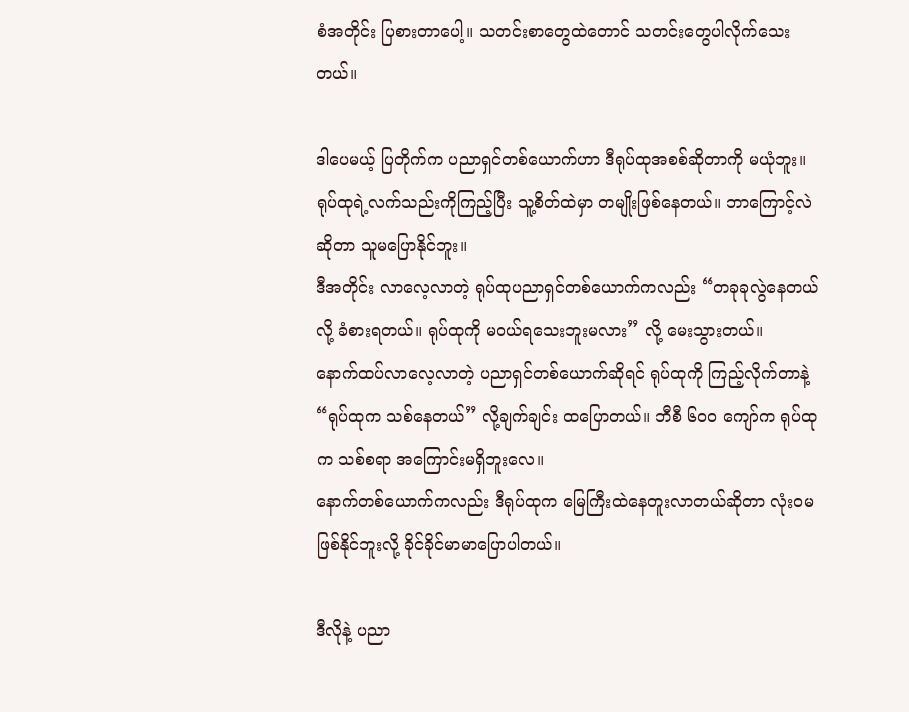စံအတိုင်း ပြစားတာပေါ့။ သတင်းစာတွေထဲတောင် သတင်းတွေပါလိုက်သေးတယ်။

ဒါပေမယ့် ပြတိုက်က ပညာရှင်တစ်ယောက်ဟာ ဒီရုပ်ထုအစစ်ဆိုတာကို မယုံဘူး။ ရုပ်ထုရဲ့လက်သည်းကိုကြည့်ပြီး သူ့စိတ်ထဲမှာ တမျိုးဖြစ်နေတယ်။ ဘာကြောင့်လဲဆိုတာ သူမပြောနိုင်ဘူး။
ဒီအတိုင်း လာလေ့လာတဲ့ ရုပ်ထုပညာရှင်တစ်ယောက်ကလည်း “တခုခုလွဲနေတယ်လို့ ခံစားရတယ်။ ရုပ်ထုကို မဝယ်ရသေးဘူးမလား” လို့ မေးသွားတယ်။
နောက်ထပ်လာလေ့လာတဲ့ ပညာရှင်တစ်ယောက်ဆိုရင် ရုပ်ထုကို ကြည့်လိုက်တာနဲ့ “ရုပ်ထုက သစ်နေတယ်” လို့ချက်ချင်း ထပြောတယ်။ ဘီစီ ၆၀၀ ကျော်က ရုပ်ထုက သစ်စရာ အကြောင်းမရှိဘူးလေ။
နောက်တစ်ယောက်ကလည်း ဒီရုပ်ထုက မြေကြီးထဲနေတူးလာတယ်ဆိုတာ လုံးဝမဖြစ်နိုင်ဘူးလို့ ခိုင်ခိုင်မာမာပြောပါတယ်။

ဒီလိုနဲ့ ပညာ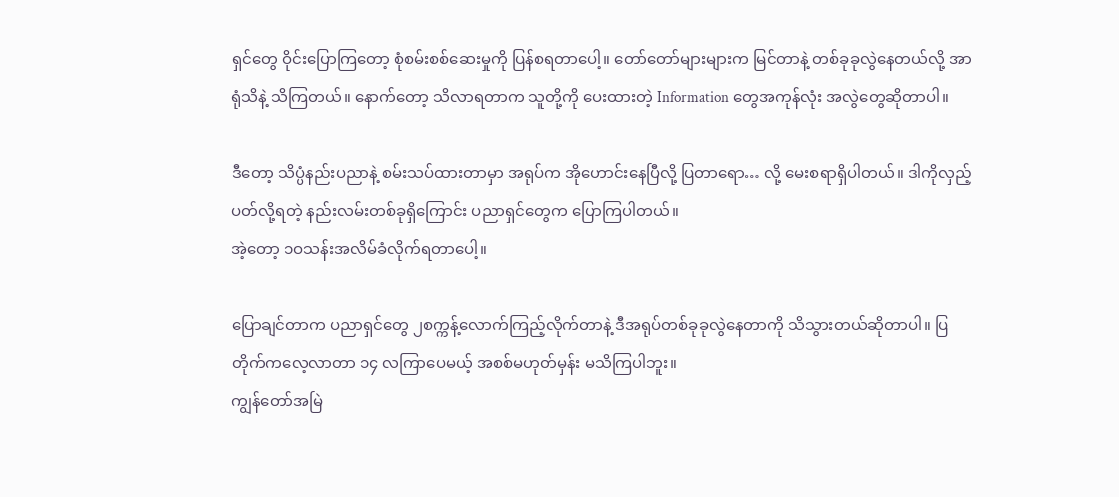ရှင်တွေ ဝိုင်းပြောကြတော့ စုံစမ်းစစ်ဆေးမှုကို ပြန်စရတာပေါ့။ တော်တော်များများက မြင်တာနဲ့ တစ်ခုခုလွဲနေတယ်လို့ အာရုံသိနဲ့ သိကြတယ်။ နောက်တော့ သိလာရတာက သူတို့ကို ပေးထားတဲ့ Information တွေအကုန်လုံး အလွဲတွေဆိုတာပါ။

ဒီတော့ သိပ္ပံနည်းပညာနဲ့ စမ်းသပ်ထားတာမှာ အရုပ်က အိုဟောင်းနေပြီလို့ ပြတာရော… လို့ မေးစရာရှိပါတယ်။ ဒါကိုလှည့်ပတ်လို့ရတဲ့ နည်းလမ်းတစ်ခုရှိကြောင်း ပညာရှင်တွေက ပြောကြပါတယ်။
အဲ့တော့ ၁ဝသန်းအလိမ်ခံလိုက်ရတာပေါ့။

ပြောချင်တာက ပညာရှင်တွေ ၂စက္ကန့်လောက်ကြည့်လိုက်တာနဲ့ ဒီအရုပ်တစ်ခုခုလွဲနေတာကို သိသွားတယ်ဆိုတာပါ။ ပြတိုက်ကလေ့လာတာ ၁၄ လကြာပေမယ့် အစစ်မဟုတ်မှန်း မသိကြပါဘူး။
ကျွန်တော်အမြဲ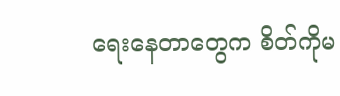ရေးနေတာတွေက စိတ်ကိုမ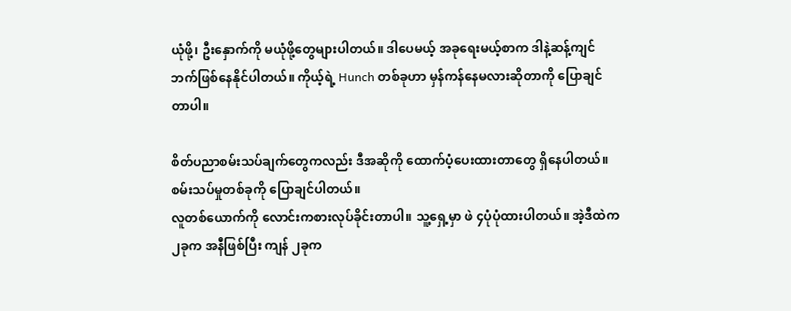ယုံဖို့၊ ဦးနှောက်ကို မယုံဖို့တွေများပါတယ်။ ဒါပေမယ့် အခုရေးမယ့်စာက ဒါနဲ့ဆန့်ကျင်ဘက်ဖြစ်နေနိုင်ပါတယ်။ ကိုယ့်ရဲ့ Hunch တစ်ခုဟာ မှန်ကန်နေမလားဆိုတာကို ပြောချင်တာပါ။

စိတ်ပညာစမ်းသပ်ချက်တွေကလည်း ဒီအဆိုကို ထောက်ပံ့ပေးထားတာတွေ ရှိနေပါတယ်။ စမ်းသပ်မှုတစ်ခုကို ပြောချင်ပါတယ်။
လူတစ်ယောက်ကို လောင်းကစားလုပ်ခိုင်းတာပါ။ သူ့ရှေ့မှာ ဖဲ ၄ပုံပုံထားပါတယ်။ အဲ့ဒီထဲက ၂ခုက အနီဖြစ်ပြီး ကျန် ၂ခုက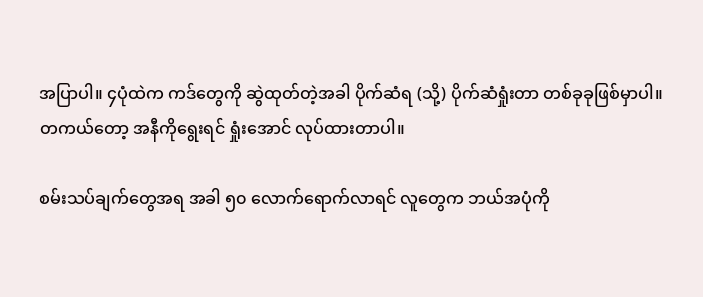အပြာပါ။ ၄ပုံထဲက ကဒ်တွေကို ဆွဲထုတ်တဲ့အခါ ပိုက်ဆံရ (သို့) ပိုက်ဆံရှုံးတာ တစ်ခုခုဖြစ်မှာပါ။
တကယ်တော့ အနီကိုရွေးရင် ရှုံးအောင် လုပ်ထားတာပါ။

စမ်းသပ်ချက်တွေအရ အခါ ၅၀ လောက်ရောက်လာရင် လူတွေက ဘယ်အပုံကို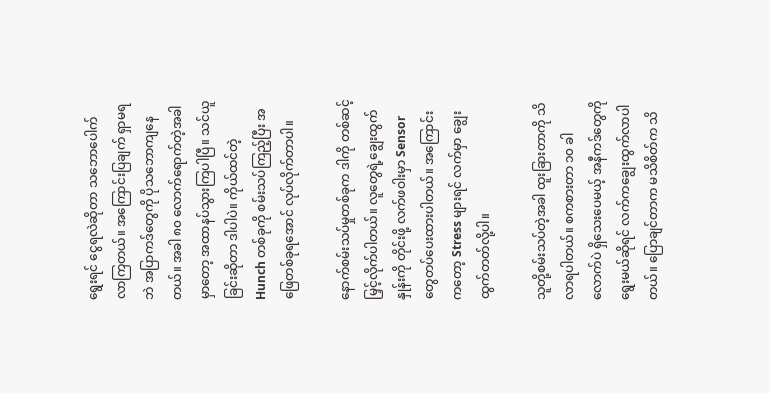ရွေးရင် ငွေရလဲဆိုတာ သဘောပေါက်လာကြတယ်။ အကြောင်းပြချက် ရှာမရဘဲ အပြာကဒ်တွေကို ပိုသဘောကျနေတယ်။ အခါ ၈၀ လောက်ရောက်တဲ့အခါမှာတော့ အထာနပ်သွားကြပါပြီ။ သင်ယူခြင်းဆိုတာ ဒါပါပဲ။ ကိုယ်ထင်တဲ့ Hunch တစ်ခုကို စမ်းသပ်ကြည့်ပြီး အဖြေတစ်ခုရအောင် လုပ်လိုက်တာပါ။

နောက်စမ်းသပ်မှုတစ်ခုက ဒါကို တစ်ဆင့်မြှင့်လိုက်ပါတယ်။ လူတွေရဲ့ချွေးထွက်နှုန်းကို တိုင်းဖို့ လက်ဖဝါးမှာ Sensor တွေတပ်ပေးထားပါတယ်။ အကြောင်းကတော့ Stress များရင် လက်မှာ ချွေးထွက်တတ်လို့ပါ။

သူတို့စမ်းသပ်တဲ့အခါ ထူးခြားတာကို သိလာရပါတယ်။ စကစားတာ ၁၀ ခါလောက်ပဲ ရှိသေးပေမယ့် အနီကဒ်တွေကို ရွေးမယ်ဆိုရင် လက်ကချွေးထွက်လာပါတယ်။ ပြောချင်တာက မသိစိတ်က သိ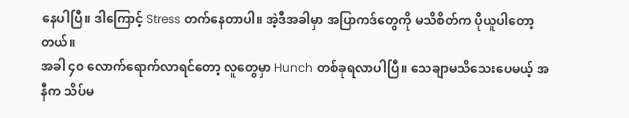နေပါပြီ။ ဒါကြောင့် Stress တက်နေတာပါ။ အဲ့ဒီအခါမှာ အပြာကဒ်တွေကို မသိစိတ်က ပိုယူပါတော့တယ်။
အခါ ၄၀ လောက်ရောက်လာရင်တော့ လူတွေမှာ Hunch တစ်ခုရလာပါပြီ။ သေချာမသိသေးပေမယ့် အနီက သိပ်မ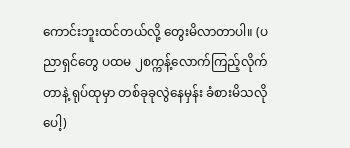ကောင်းဘူးထင်တယ်လို့ တွေးမိလာတာပါ။ (ပညာရှင်တွေ ပထမ ၂စက္ကန့်လောက်ကြည့်လိုက်တာနဲ့ ရုပ်ထုမှာ တစ်ခုခုလွဲနေမှန်း ခံစားမိသလိုပေါ့)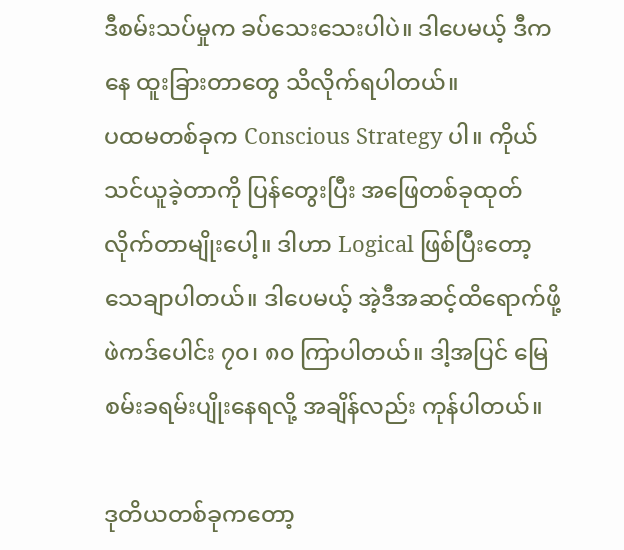ဒီစမ်းသပ်မှုက ခပ်သေးသေးပါပဲ။ ဒါပေမယ့် ဒီကနေ ထူးခြားတာတွေ သိလိုက်ရပါတယ်။
ပထမတစ်ခုက Conscious Strategy ပါ။ ကိုယ်သင်ယူခဲ့တာကို ပြန်တွေးပြီး အဖြေတစ်ခုထုတ်လိုက်တာမျိုးပေါ့။ ဒါဟာ Logical ဖြစ်ပြီးတော့ သေချာပါတယ်။ ဒါပေမယ့် အဲ့ဒီအဆင့်ထိရောက်ဖို့ ဖဲကဒ်ပေါင်း ၇၀၊ ၈၀ ကြာပါတယ်။ ဒါ့အပြင် မြေစမ်းခရမ်းပျိုးနေရလို့ အချိန်လည်း ကုန်ပါတယ်။

ဒုတိယတစ်ခုကတော့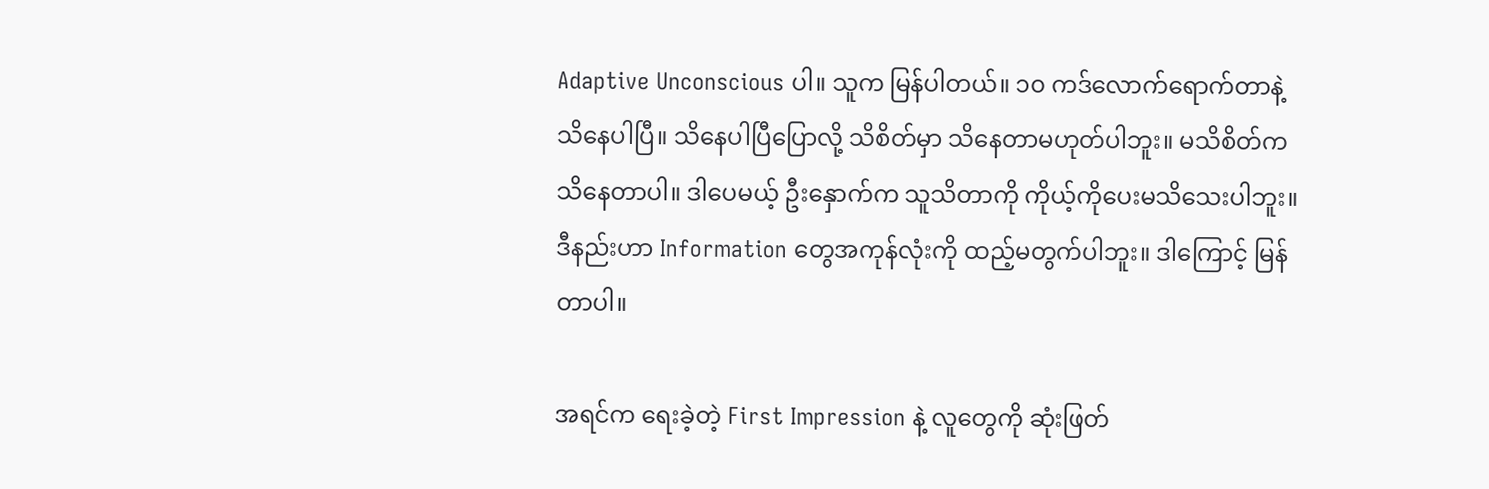Adaptive Unconscious ပါ။ သူက မြန်ပါတယ်။ ၁၀ ကဒ်လောက်ရောက်တာနဲ့ သိနေပါပြီ။ သိနေပါပြီပြောလို့ သိစိတ်မှာ သိနေတာမဟုတ်ပါဘူး။ မသိစိတ်က သိနေတာပါ။ ဒါပေမယ့် ဦးနှောက်က သူသိတာကို ကိုယ့်ကိုပေးမသိသေးပါဘူး။ ဒီနည်းဟာ Information တွေအကုန်လုံးကို ထည့်မတွက်ပါဘူး။ ဒါကြောင့် မြန်တာပါ။

အရင်က ရေးခဲ့တဲ့ First Impression နဲ့ လူတွေကို ဆုံးဖြတ်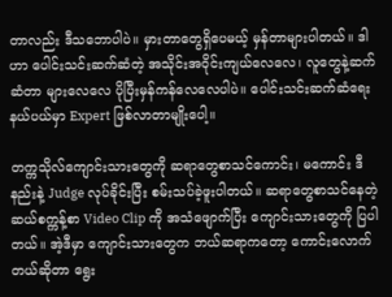တာလည်း ဒီသဘောပါပဲ။ မှားတာတွေရှိပေမယ့် မှန်တာများပါတယ်။ ဒါဟာ ပေါင်းသင်းဆက်ဆံတဲ့ အသိုင်းအဝိုင်းကျယ်လေလေ၊ လူတွေနဲ့ဆက်ဆံတာ များလေလေ ပိုပြီးမှန်ကန်လေလေပါပဲ။ ပေါင်းသင်းဆက်ဆံရေးနယ်ပယ်မှာ Expert ဖြစ်လာတာမျိုးပေါ့။

တက္ကသိုလ်ကျောင်းသားတွေကို ဆရာတွေစာသင်ကောင်း၊ မကောင်း ဒီနည်းနဲ့ Judge လုပ်ခိုင်းပြီး စမ်းသပ်ခဲ့ဖူးပါတယ်။ ဆရာတွေစာသင်နေတဲ့ ဆယ်စက္ကန့်စာ Video Clip ကို အသံဖျောက်ပြီး ကျောင်းသားတွေကို ပြပါတယ်။ အဲ့ဒီမှာ ကျောင်းသားတွေက ဘယ်ဆရာကတော့ ကောင်းလောက်တယ်ဆိုတာ ရွေး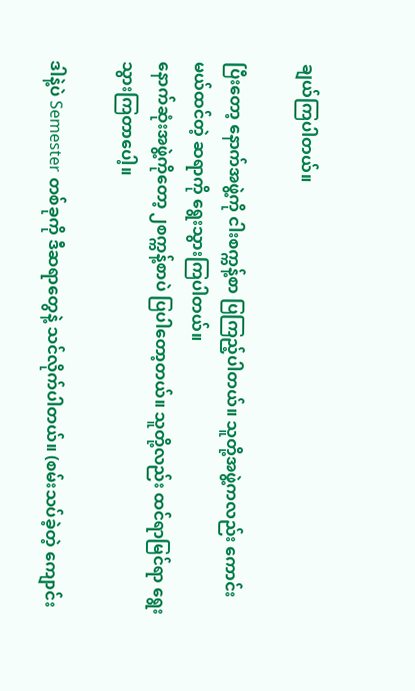ချယ်ကြပါတယ်။

ပြီးတော့ နောက်အဖွဲ့ကို ငါးစက္ကန့်စာ ပြကြည့်ပါတယ်။ သူတို့အဖွဲ့ကလည်း ကောင်းမယ်ထင်တဲ့ ဆရာကို ရွေးသွားကြပါတယ်။
နောက်ဆုံးအဖွဲ့ကိုတော့ ၂စက္ကန့်စာပဲ ပြပါတော့တယ်။ သူတို့လည်း ထင်ရာမြင်ရာ ရွေးသွားကြတာပေါ့။

ဒါနဲ့ပဲ Semester တစ်ခုကို ဒီဆရာတွေနဲ့ သင်လိုက်ပါတယ်။ (စမ်းသပ်ခဲ့တဲ့ ကျောင်း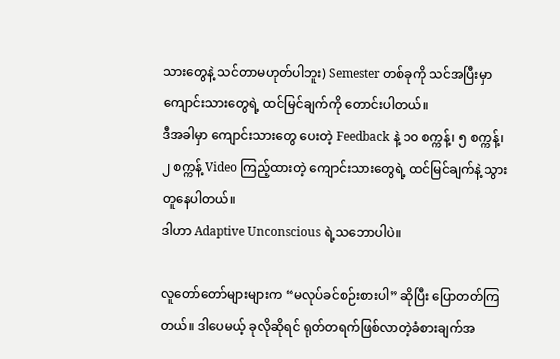သားတွေနဲ့ သင်တာမဟုတ်ပါဘူး) Semester တစ်ခုကို သင်အပြီးမှာ ကျောင်းသားတွေရဲ့ ထင်မြင်ချက်ကို တောင်းပါတယ်။
ဒီအခါမှာ ကျောင်းသားတွေ ပေးတဲ့ Feedback နဲ့ ၁၀ စက္ကန့်၊ ၅ စက္ကန့်၊ ၂ စက္ကန့် Video ကြည့်ထားတဲ့ ကျောင်းသားတွေရဲ့ ထင်မြင်ချက်နဲ့ သွားတူနေပါတယ်။
ဒါဟာ Adaptive Unconscious ရဲ့သဘောပါပဲ။

လူတော်တော်များများက “မလုပ်ခင်စဉ်းစားပါ” ဆိုပြီး ပြောတတ်ကြတယ်။ ဒါပေမယ့် ခုလိုဆိုရင် ရုတ်တရက်ဖြစ်လာတဲ့ခံစားချက်အ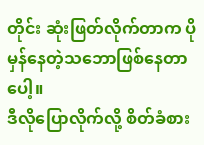တိုင်း ဆုံးဖြတ်လိုက်တာက ပိုမှန်နေတဲ့သဘောဖြစ်နေတာပေါ့။
ဒီလိုပြောလိုက်လို့ စိတ်ခံစား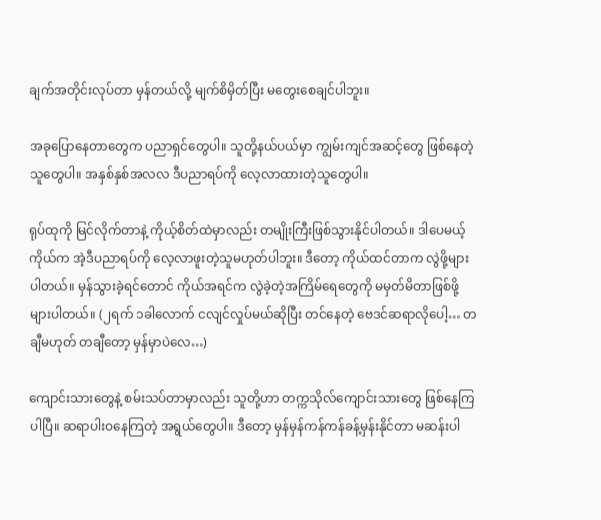ချက်အတိုင်းလုပ်တာ မှန်တယ်လို့ မျက်စိမှိတ်ပြီး မတွေးစေချင်ပါဘူး။

အခုပြောနေတာတွေက ပညာရှင်တွေပါ။ သူတို့နယ်ပယ်မှာ ကျွမ်းကျင်အဆင့်တွေ ဖြစ်နေတဲ့သူတွေပါ။ အနှစ်နှစ်အလလ ဒီပညာရပ်ကို လေ့လာထားတဲ့သူတွေပါ။

ရုပ်ထုကို မြင်လိုက်တာနဲ့ ကိုယ့်စိတ်ထဲမှာလည်း တမျိုးကြီးဖြစ်သွားနိုင်ပါတယ်။ ဒါပေမယ့် ကိုယ်က အဲ့ဒီပညာရပ်ကို လေ့လာဖူးတဲ့သူမဟုတ်ပါဘူး။ ဒီတော့ ကိုယ်ထင်တာက လွဲဖို့များပါတယ်။ မှန်သွားခဲ့ရင်တောင် ကိုယ်အရင်က လွဲခဲ့တဲ့အကြိမ်ရေတွေကို မမှတ်မိတာဖြစ်ဖို့ များပါတယ်။ (၂ရက် ၁ခါလောက် ငလျင်လှုပ်မယ်ဆိုပြီး တင်နေတဲ့ ဗေဒင်ဆရာလိုပေါ့… တချီမဟုတ် တချီတော့ မှန်မှာပဲလေ…)

ကျောင်းသားတွေနဲ့ စမ်းသပ်တာမှာလည်း သူတို့ဟာ တက္ကသိုလ်ကျောင်းသားတွေ ဖြစ်နေကြပါပြီ။ ဆရာပါးဝနေကြတဲ့ အရွယ်တွေပါ။ ဒီတော့ မှန်မှန်ကန်ကန်ခန့်မှန်းနိုင်တာ မဆန်းပါ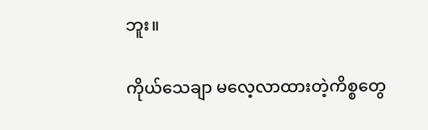ဘူး။

ကိုယ်သေချာ မလေ့လာထားတဲ့ကိစ္စတွေ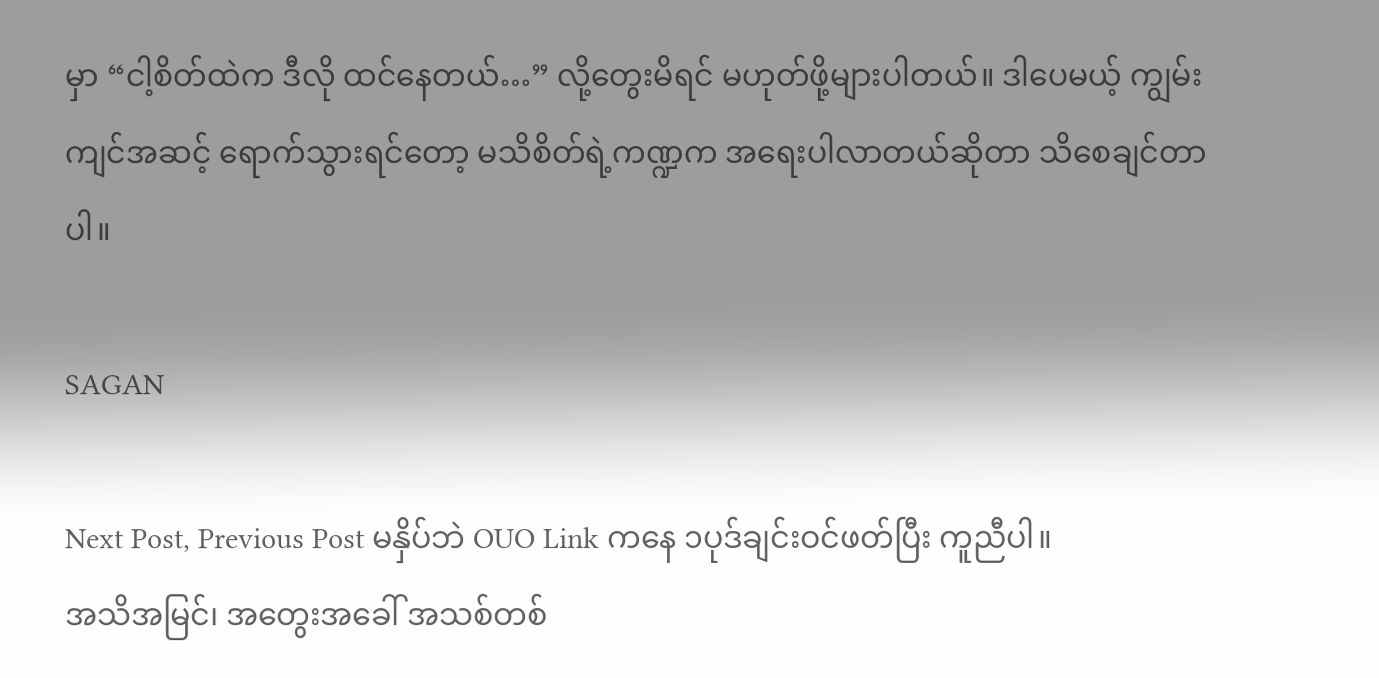မှာ “ငါ့စိတ်ထဲက ဒီလို ထင်နေတယ်…” လို့တွေးမိရင် မဟုတ်ဖို့များပါတယ်။ ဒါပေမယ့် ကျွမ်းကျင်အဆင့် ရောက်သွားရင်တော့ မသိစိတ်ရဲ့ကဏ္ဍက အရေးပါလာတယ်ဆိုတာ သိစေချင်တာပါ။

SAGAN

Next Post, Previous Post မနှိပ်ဘဲ OUO Link ကနေ ၁ပုဒ်ချင်းဝင်ဖတ်ပြီး ကူညီပါ။
အသိအမြင်၊ အတွေးအခေါ် အသစ်တစ်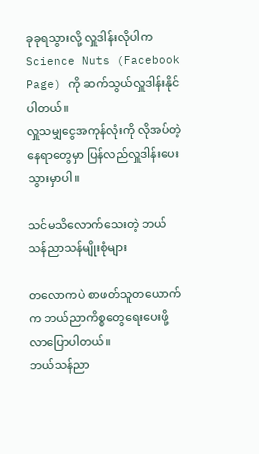ခုခုရသွားလို့ လှူဒါန်းလိုပါက Science Nuts (Facebook Page) ကို ဆက်သွယ်လှူဒါန်းနိုင်ပါတယ်။
လှူသမျှငွေအကုန်လုံးကို လိုအပ်တဲ့နေရာတွေမှာ ပြန်လည်လှူဒါန်းပေးသွားမှာပါ။

သင်မသိလောက်သေးတဲ့ ဘယ်သန်ညာသန်မျိုးစုံများ

တလောကပဲ စာဖတ်သူတယောက်က ဘယ်ညာကိစ္စတွေရေးပေးဖို့လာပြောပါတယ်။
ဘယ်သန်ညာ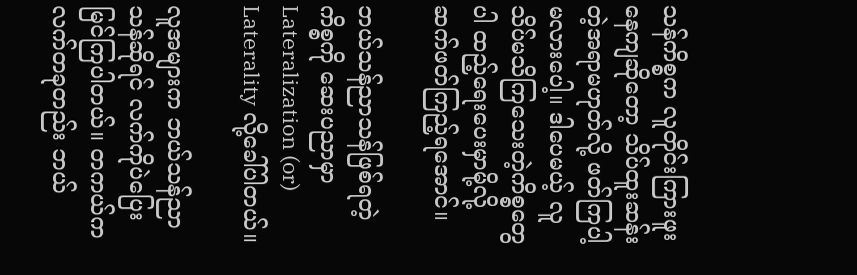သန်ကိစ္စက လူတိုင်းကြားဖူးနေကျဆိုတော့ သိပ်ထူးဆန်းတဲ့အရာမဟုတ်လို့ ဖတ်ကြပါ့မလားပေါ့။ ဒါပေမယ့် လူသိပ်မသိကြသေးတဲ့ကိစ္စတွေပါ ထည့်ရေးပေးမှာမို့လို့ ဆက်ဖတ်ကြည့်ရအောင်။

ဘယ်သန်ညာသန်ဖြစ်ရတဲ့ကိစ္စကို ဆေးပညာမှာ Lateralization (or) Laterality လို့ခေါ်ပါတယ်။

လူအများက ဘယ်သန်ညာသန်ဆိုရင် လက်ကိုပဲပြေးမြင်ကြပါတယ်။ တကယ်က လက်တခုတည်း ဘယ်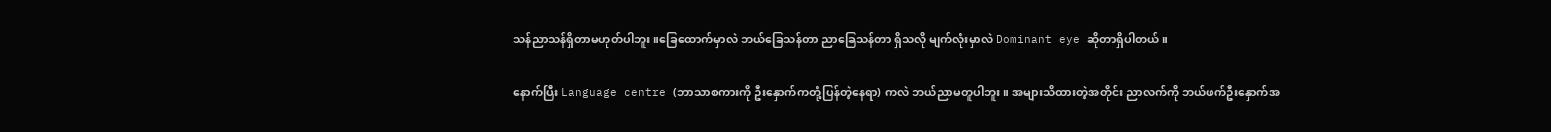သန်ညာသန်ရှိတာမဟုတ်ပါဘူး။ခြေထောက်မှာလဲ ဘယ်ခြေသန်တာ ညာခြေသန်တာ ရှိသလို မျက်လုံးမှာလဲ Dominant eye ဆိုတာရှိပါတယ်။

နောက်ပြီး Language centre (ဘာသာစကားကို ဦးနှောက်ကတုံ့ပြန်တဲ့နေရာ) ကလဲ ဘယ်ညာမတူပါဘူး။ အများသိထားတဲ့အတိုင်း ညာလက်ကို ဘယ်ဖက်ဦးနှောက်အ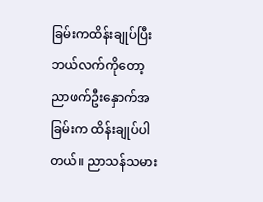ခြမ်းကထိန်းချုပ်ပြီး ဘယ်လက်ကိုတော့ ညာဖက်ဦးနှောက်အခြမ်းက ထိန်းချုပ်ပါတယ်။ ညာသန်သမား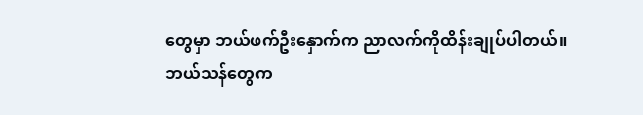တွေမှာ ဘယ်ဖက်ဦးနှောက်က ညာလက်ကိုထိန်းချုပ်ပါတယ်။
ဘယ်သန်တွေက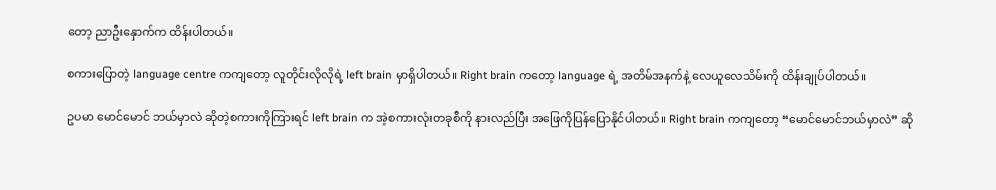တော့ ညာဦးနှောက်က ထိန်းပါတယ်။

စကားပြောတဲ့ language centre ကကျတော့ လူတိုင်းလိုလိုရဲ့ left brain မှာရှိပါတယ်။ Right brain ကတော့ language ရဲ့ အတိမ်အနက်နဲ့ လေယူလေသိမ်းကို ထိန်းချုပ်ပါတယ်။

ဥပမာ မောင်မောင် ဘယ်မှာလဲ ဆိုတဲ့စကားကိုကြားရင် left brain က အဲ့စကားလုံးတခုစီကို နားလည်ပြီး အဖြေကိုပြန်ပြောနိုင်ပါတယ်။ Right brain ကကျတော့ “မောင်မောင်ဘယ်မှာလဲ” ဆို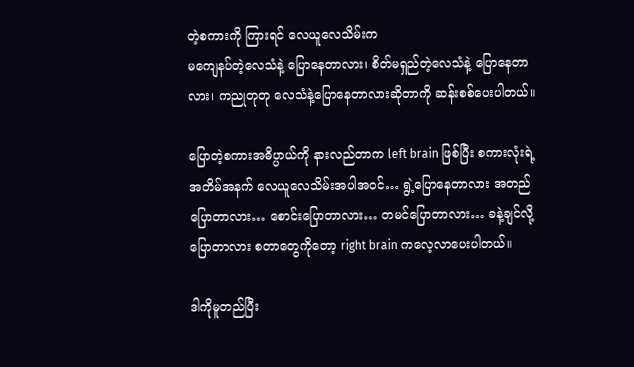တဲ့စကားကို ကြားရင် လေယူလေသိမ်းက
မကျေနပ်တဲ့လေသံနဲ့ ပြောနေတာလား၊ စိတ်မရှည်တဲ့လေသံနဲ့ ပြောနေတာလား၊ ကညုတုတု လေသံနဲ့ပြောနေတာလားဆိုတာကို ဆန်းစစ်ပေးပါတယ်။

ပြောတဲ့စကားအဓိပ္ပာယ်ကို နားလည်တာက left brain ဖြစ်ပြီး စကားလုံးရဲ့အတိမ်အနက် လေယူလေသိမ်းအပါအဝင်… ရွဲ့ပြောနေတာလား အတည်ပြောတာလား… စောင်းပြောတာလား… တမင်ပြောတာလား… ခနဲ့ချင်လို့ပြောတာလား စတာတွေကိုတော့ right brain ကလေ့လာပေးပါတယ်။

ဒါကိုမူတည်ပြီး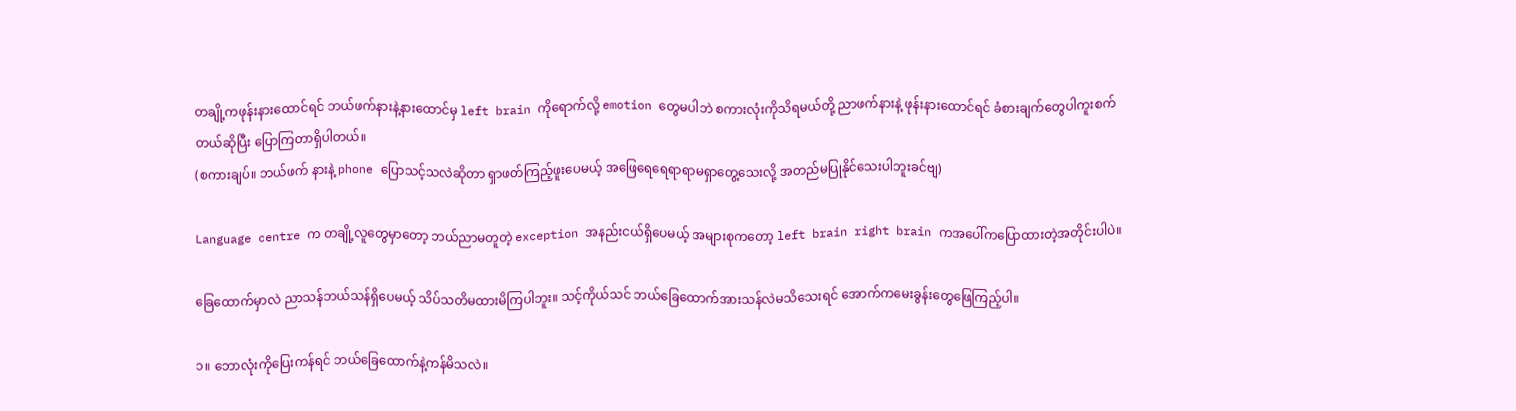တချို့ကဖုန်းနားထောင်ရင် ဘယ်ဖက်နားနဲ့နားထောင်မှ left brain ကိုရောက်လို့ emotion တွေမပါဘဲ စကားလုံးကိုသိရမယ်တို့ ညာဖက်နားနဲ့ ဖုန်းနားထောင်ရင် ခံစားချက်တွေပါကူးစက်တယ်ဆိုပြီး ပြောကြတာရှိပါတယ်။
(စကားချပ်။ ဘယ်ဖက် နားနဲ့ phone ပြောသင့်သလဲဆိုတာ ရှာဖတ်ကြည့်ဖူးပေမယ့် အဖြေရေရေရာရာမရှာတွေ့သေးလို့ အတည်မပြုနိုင်သေးပါဘူးခင်ဗျ)

Language centre က တချို့လူတွေမှာတော့ ဘယ်ညာမတူတဲ့ exception အနည်းငယ်ရှိပေမယ့် အများစုကတော့ left brain right brain ကအပေါ်ကပြောထားတဲ့အတိုင်းပါပဲ။

ခြေထောက်မှာလဲ ညာသန်ဘယ်သန်ရှိပေမယ့် သိပ်သတိမထားမိကြပါဘူး။ သင့်ကိုယ်သင် ဘယ်ခြေထောက်အားသန်လဲမသိသေးရင် အောက်ကမေးခွန်းတွေဖြေကြည့်ပါ။

၁။ ဘောလုံးကိုပြေးကန်ရင် ဘယ်ခြေထောက်နဲ့ကန်မိသလဲ။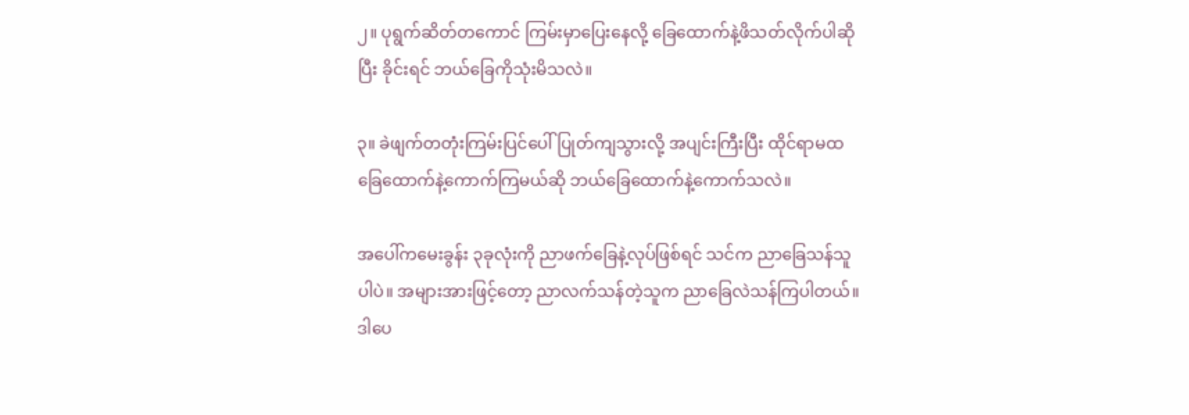၂။ ပုရွက်ဆိတ်တကောင် ကြမ်းမှာပြေးနေလို့ ခြေထောက်နဲ့ဖိသတ်လိုက်ပါဆိုပြီး ခိုင်းရင် ဘယ်ခြေကိုသုံးမိသလဲ။

၃။ ခဲဖျက်တတုံးကြမ်းပြင်ပေါ်ပြုတ်ကျသွားလို့ အပျင်းကြီးပြီး ထိုင်ရာမထ ခြေထောက်နဲ့ကောက်ကြမယ်ဆို ဘယ်ခြေထောက်နဲ့ကောက်သလဲ။

အပေါ်ကမေးခွန်း ၃ခုလုံးကို ညာဖက်ခြေနဲ့လုပ်ဖြစ်ရင် သင်က ညာခြေသန်သူပါပဲ။ အများအားဖြင့်တော့ ညာလက်သန်တဲ့သူက ညာခြေလဲသန်ကြပါတယ်။
ဒါပေ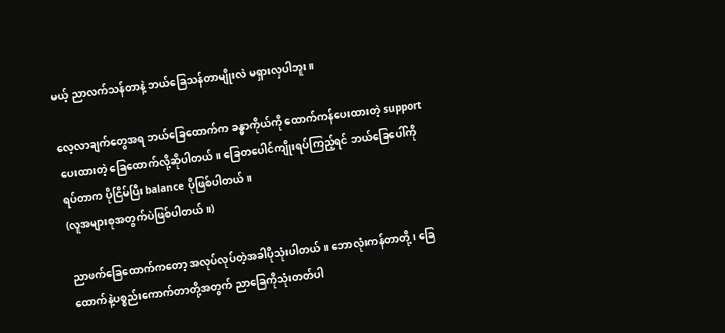မယ့် ညာလက်သန်တာနဲ့ ဘယ်ခြေသန်တာမျိုးလဲ မရှားလှပါဘူး။

လေ့လာချက်တွေအရ ဘယ်ခြေထောက်က ခန္ဓာကိုယ်ကို ထောက်ကန်ပေးထားတဲ့ support ပေးထားတဲ့ ခြေထောက်လို့ဆိုပါတယ်။ ခြေတပေါင်ကျိုးရပ်ကြည့်ရင် ဘယ်ခြေပေါ်ကိုရပ်တာက ပိုငြိမ်ပြီး balance ပိုဖြစ်ပါတယ်။
(လူအများစုအတွက်ပဲဖြစ်ပါတယ်။)

ညာဖက်ခြေထောက်ကတော့ အလုပ်လုပ်တဲ့အခါပိုသုံးပါတယ်။ ဘောလုံးကန်တာတို့ ၊ ခြေထောက်နဲ့ပစ္စည်းကောက်တာတို့အတွက် ညာခြေကိုသုံးတတ်ပါ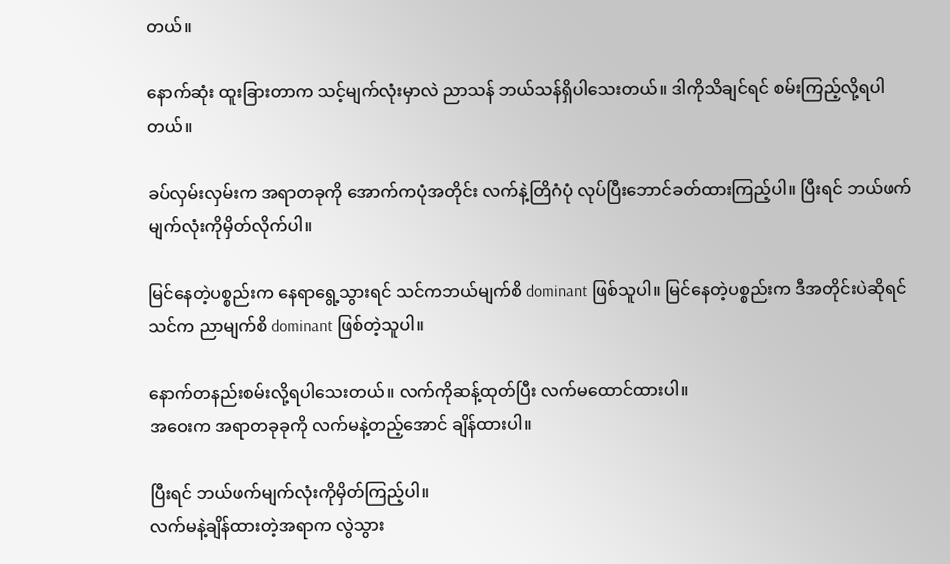တယ်။

နောက်ဆုံး ထူးခြားတာက သင့်မျက်လုံးမှာလဲ ညာသန် ဘယ်သန်ရှိပါသေးတယ်။ ဒါကိုသိချင်ရင် စမ်းကြည့်လို့ရပါတယ်။

ခပ်လှမ်းလှမ်းက အရာတခုကို အောက်ကပုံအတိုင်း လက်နဲ့တြိဂံပုံ လုပ်ပြီးဘောင်ခတ်ထားကြည့်ပါ။ ပြီးရင် ဘယ်ဖက်မျက်လုံးကိုမှိတ်လိုက်ပါ။

မြင်နေတဲ့ပစ္စည်းက နေရာရွေ့သွားရင် သင်ကဘယ်မျက်စိ dominant ဖြစ်သူပါ။ မြင်နေတဲ့ပစ္စည်းက ဒီအတိုင်းပဲဆိုရင် သင်က ညာမျက်စိ dominant ဖြစ်တဲ့သူပါ။

နောက်တနည်းစမ်းလို့ရပါသေးတယ်။ လက်ကိုဆန့်ထုတ်ပြီး လက်မထောင်ထားပါ။
အဝေးက အရာတခုခုကို လက်မနဲ့တည့်အောင် ချိန်ထားပါ။

ပြီးရင် ဘယ်ဖက်မျက်လုံးကိုမှိတ်ကြည့်ပါ။
လက်မနဲ့ချိန်ထားတဲ့အရာက လွဲသွား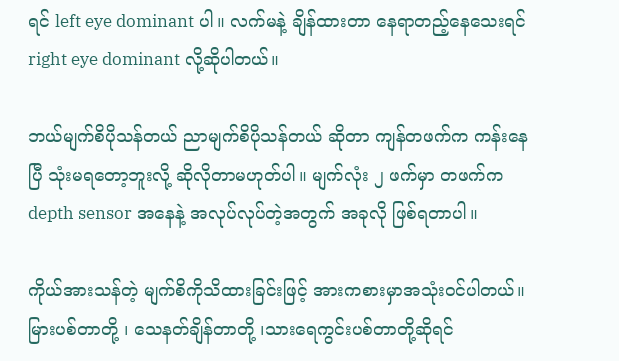ရင် left eye dominant ပါ။ လက်မနဲ့ ချိန်ထားတာ နေရာတည့်နေသေးရင် right eye dominant လို့ဆိုပါတယ်။

ဘယ်မျက်စိပိုသန်တယ် ညာမျက်စိပိုသန်တယ် ဆိုတာ ကျန်တဖက်က ကန်းနေပြီ သုံးမရတော့ဘူးလို့ ဆိုလိုတာမဟုတ်ပါ။ မျက်လုံး ၂ ဖက်မှာ တဖက်က depth sensor အနေနဲ့ အလုပ်လုပ်တဲ့အတွက် အခုလို ဖြစ်ရတာပါ။

ကိုယ်အားသန်တဲ့ မျက်စိကိုသိထားခြင်းဖြင့် အားကစားမှာအသုံးဝင်ပါတယ်။ မြားပစ်တာတို့ ၊ သေနတ်ချိန်တာတို့ ၊သားရေကွင်းပစ်တာတို့ဆိုရင်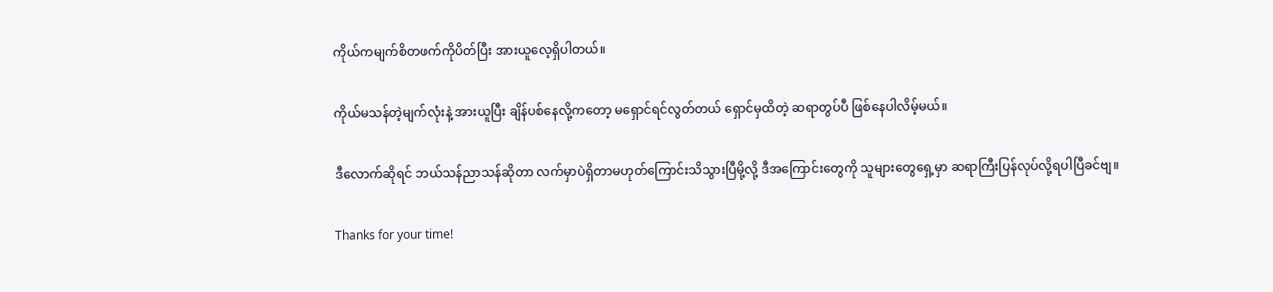ကိုယ်ကမျက်စိတဖက်ကိုပိတ်ပြီး အားယူလေ့ရှိပါတယ်။

ကိုယ်မသန်တဲ့မျက်လုံးနဲ့ အားယူပြီး ချိန်ပစ်နေလို့ကတော့ မရှောင်ရင်လွတ်တယ် ရှောင်မှထိတဲ့ ဆရာတွပ်ပီ ဖြစ်နေပါလိမ့်မယ်။

ဒီလောက်ဆိုရင် ဘယ်သန်ညာသန်ဆိုတာ လက်မှာပဲရှိတာမဟုတ်ကြောင်းသိသွားပြီမို့လို့ ဒီအကြောင်းတွေကို သူများတွေရှေ့မှာ ဆရာကြီးပြန်လုပ်လို့ရပါပြီခင်ဗျ။

Thanks for your time!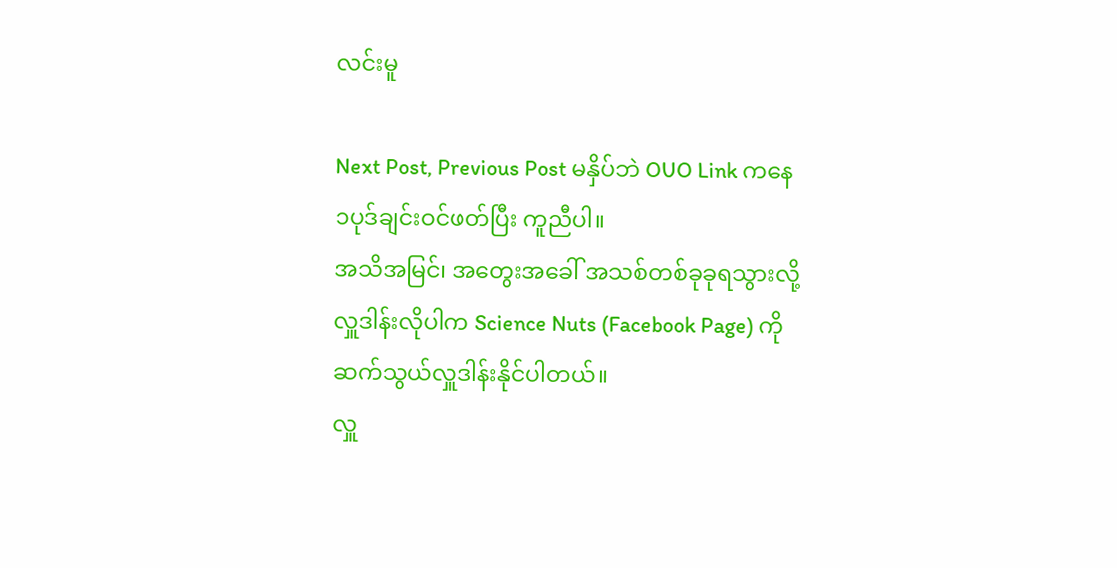လင်းမူ

Next Post, Previous Post မနှိပ်ဘဲ OUO Link ကနေ ၁ပုဒ်ချင်းဝင်ဖတ်ပြီး ကူညီပါ။
အသိအမြင်၊ အတွေးအခေါ် အသစ်တစ်ခုခုရသွားလို့ လှူဒါန်းလိုပါက Science Nuts (Facebook Page) ကို ဆက်သွယ်လှူဒါန်းနိုင်ပါတယ်။
လှူ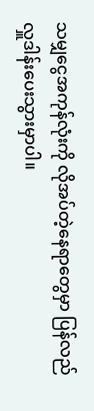သမျှငွေအကုန်လုံးကို လိုအပ်တဲ့နေရာတွေမှာ ပြန်လည်လှူဒါန်းပေးသွားမှာပါ။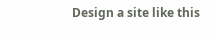Design a site like this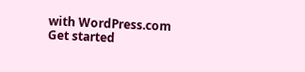with WordPress.com
Get started